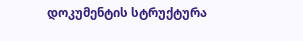დოკუმენტის სტრუქტურა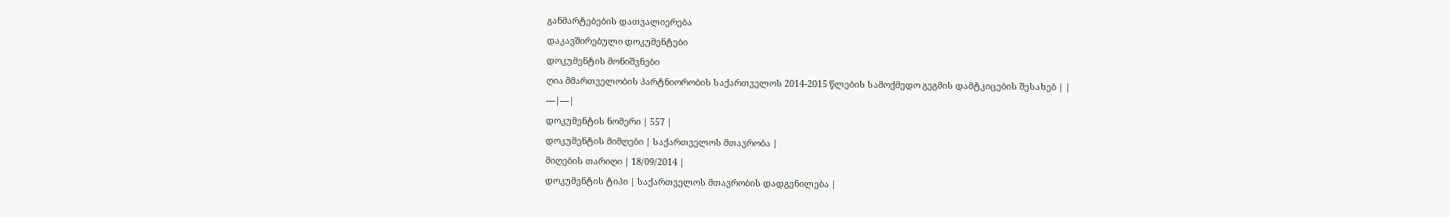განმარტებების დათვალიერება
დაკავშირებული დოკუმენტები
დოკუმენტის მონიშვნები
ღია მმართველობის პარტნიორობის საქართველოს 2014-2015 წლების სამოქმედო გეგმის დამტკიცების შესახებ | |
---|---|
დოკუმენტის ნომერი | 557 |
დოკუმენტის მიმღები | საქართველოს მთავრობა |
მიღების თარიღი | 18/09/2014 |
დოკუმენტის ტიპი | საქართველოს მთავრობის დადგენილება |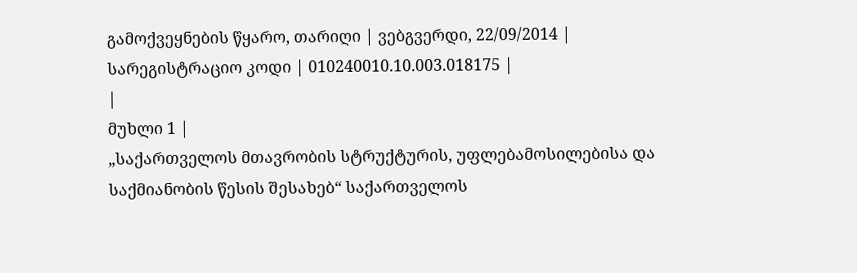გამოქვეყნების წყარო, თარიღი | ვებგვერდი, 22/09/2014 |
სარეგისტრაციო კოდი | 010240010.10.003.018175 |
|
მუხლი 1 |
„საქართველოს მთავრობის სტრუქტურის, უფლებამოსილებისა და საქმიანობის წესის შესახებ“ საქართველოს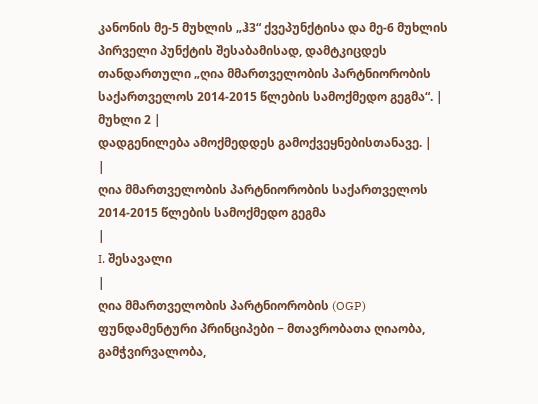კანონის მე-5 მუხლის „ჰ3“ ქვეპუნქტისა და მე-6 მუხლის პირველი პუნქტის შესაბამისად, დამტკიცდეს თანდართული „ღია მმართველობის პარტნიორობის საქართველოს 2014-2015 წლების სამოქმედო გეგმა“. |
მუხლი 2 |
დადგენილება ამოქმედდეს გამოქვეყნებისთანავე. |
|
ღია მმართველობის პარტნიორობის საქართველოს 2014-2015 წლების სამოქმედო გეგმა
|
I. შესავალი
|
ღია მმართველობის პარტნიორობის (OGP) ფუნდამენტური პრინციპები − მთავრობათა ღიაობა, გამჭვირვალობა,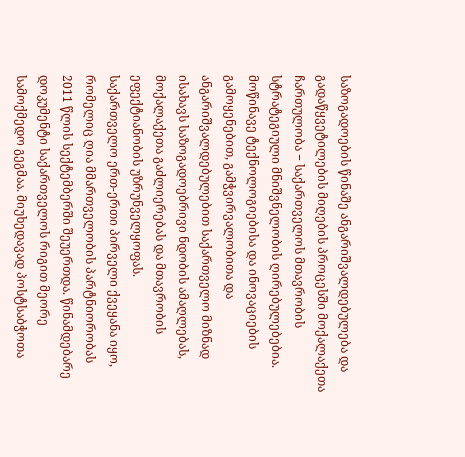საზოგადოების წინაშე ანგარიშვალდებულება და გადაწყვეტილების მიღების პროცესში მოქალაქეთა ჩართულობა − საქართველოს მთავრობის სტრატეგიული მნიშვნელობის ღირებულებებია. მოწინავე ტექნოლოგიებისა და ინოვაციების გამოყენებით, გამჭვირვალობითა და ანგარიშვალდებულებით საქართველო მიზნად ისახავს საზოგადოებრივი ნდობის ამაღლებას, მოქალაქეთა გაძლიერებას და მთავრობის ეფექტიანობის უზრუნველყოფას.
საქართველო ერთ-ერთი პირველი ქვეყანა იყო, რომელიც ღია მმართველობის პარტნიორობას 2011 წლის სექტემბერში შეუერთდა. წინამდებარე დოკუმენტი საქართველოს რიგით მეორე სამოქმედო გეგმაა. მიუხედავად პოსტსაბჭოთა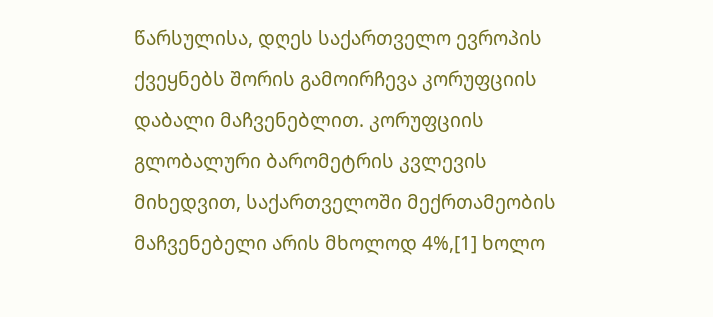წარსულისა, დღეს საქართველო ევროპის ქვეყნებს შორის გამოირჩევა კორუფციის დაბალი მაჩვენებლით. კორუფციის გლობალური ბარომეტრის კვლევის მიხედვით, საქართველოში მექრთამეობის მაჩვენებელი არის მხოლოდ 4%,[1] ხოლო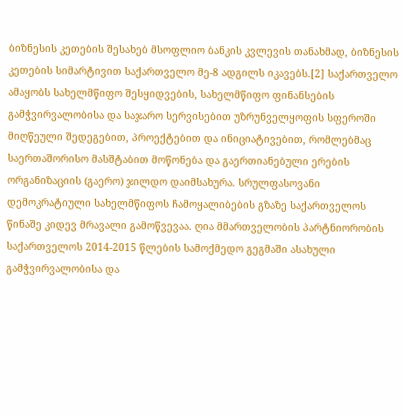ბიზნესის კეთების შესახებ მსოფლიო ბანკის კვლევის თანახმად, ბიზნესის კეთების სიმარტივით საქართველო მე-8 ადგილს იკავებს.[2] საქართველო ამაყობს სახელმწიფო შესყიდვების, სახელმწიფო ფინანსების გამჭვირვალობისა და საჯარო სერვისებით უზრუნველყოფის სფეროში მიღწეული შედეგებით, პროექტებით და ინიციატივებით, რომლებმაც საერთაშორისო მასშტაბით მოწონება და გაერთიანებული ერების ორგანიზაციის (გაერო) ჯილდო დაიმსახურა. სრულფასოვანი დემოკრატიული სახელმწიფოს ჩამოყალიბების გზაზე საქართველოს წინაშე კიდევ მრავალი გამოწვევაა. ღია მმართველობის პარტნიორობის საქართველოს 2014-2015 წლების სამოქმედო გეგმაში ასახული გამჭვირვალობისა და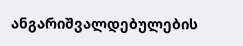ანგარიშვალდებულების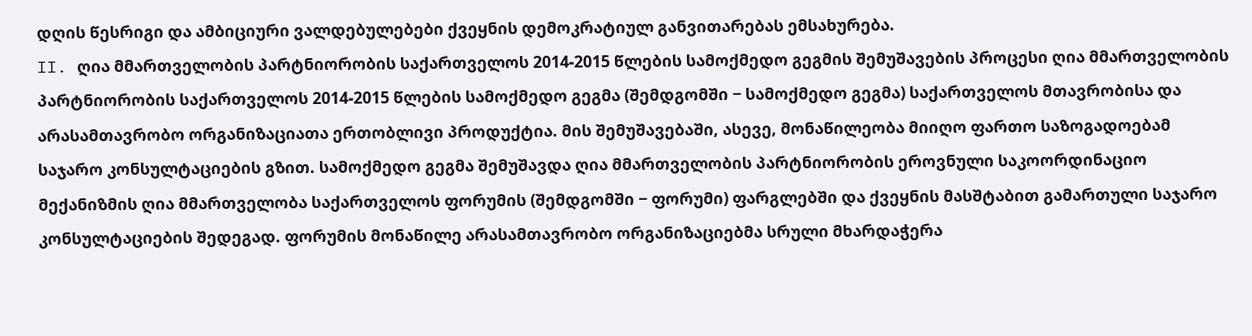დღის წესრიგი და ამბიციური ვალდებულებები ქვეყნის დემოკრატიულ განვითარებას ემსახურება.
II. ღია მმართველობის პარტნიორობის საქართველოს 2014-2015 წლების სამოქმედო გეგმის შემუშავების პროცესი ღია მმართველობის პარტნიორობის საქართველოს 2014-2015 წლების სამოქმედო გეგმა (შემდგომში − სამოქმედო გეგმა) საქართველოს მთავრობისა და არასამთავრობო ორგანიზაციათა ერთობლივი პროდუქტია. მის შემუშავებაში, ასევე, მონაწილეობა მიიღო ფართო საზოგადოებამ საჯარო კონსულტაციების გზით. სამოქმედო გეგმა შემუშავდა ღია მმართველობის პარტნიორობის ეროვნული საკოორდინაციო მექანიზმის ღია მმართველობა საქართველოს ფორუმის (შემდგომში − ფორუმი) ფარგლებში და ქვეყნის მასშტაბით გამართული საჯარო კონსულტაციების შედეგად. ფორუმის მონაწილე არასამთავრობო ორგანიზაციებმა სრული მხარდაჭერა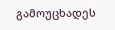გამოუცხადეს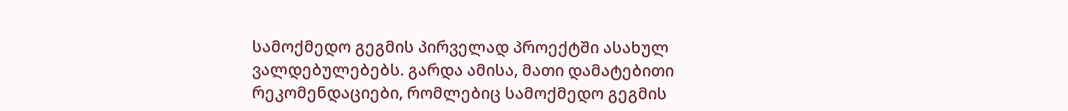სამოქმედო გეგმის პირველად პროექტში ასახულ ვალდებულებებს. გარდა ამისა, მათი დამატებითი რეკომენდაციები, რომლებიც სამოქმედო გეგმის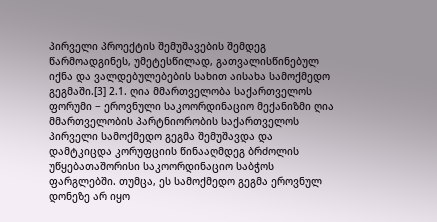პირველი პროექტის შემუშავების შემდეგ წარმოადგინეს, უმეტესწილად, გათვალისწინებულ იქნა და ვალდებულებების სახით აისახა სამოქმედო გეგმაში.[3] 2.1. ღია მმართველობა საქართველოს ფორუმი − ეროვნული საკოორდინაციო მექანიზმი ღია მმართველობის პარტნიორობის საქართველოს პირველი სამოქმედო გეგმა შემუშავდა და დამტკიცდა კორუფციის წინააღმდეგ ბრძოლის უწყებათაშორისი საკოორდინაციო საბჭოს ფარგლებში. თუმცა, ეს სამოქმედო გეგმა ეროვნულ დონეზე არ იყო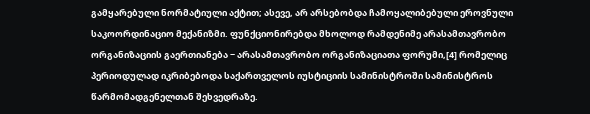გამყარებული ნორმატიული აქტით; ასევე, არ არსებობდა ჩამოყალიბებული ეროვნული საკოორდინაციო მექანიზმი. ფუნქციონირებდა მხოლოდ რამდენიმე არასამთავრობო ორგანიზაციის გაერთიანება − არასამთავრობო ორგანიზაციათა ფორუმი,[4] რომელიც პერიოდულად იკრიბებოდა საქართველოს იუსტიციის სამინისტროში სამინისტროს წარმომადგენელთან შეხვედრაზე.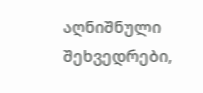აღნიშნული შეხვედრები,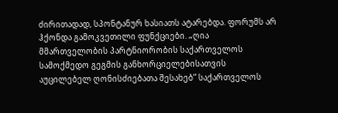ძირითადად, სპონტანურ ხასიათს ატარებდა. ფორუმს არ ჰქონდა გამოკვეთილი ფუნქციები. „ღია მმართველობის პარტნიორობის საქართველოს სამოქმედო გეგმის განხორციელებისათვის აუცილებელ ღონისძიებათა შესახებ“ საქართველოს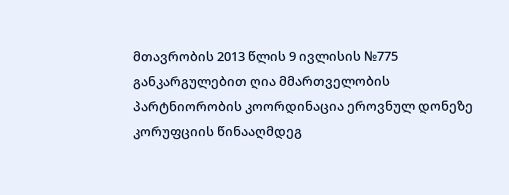მთავრობის 2013 წლის 9 ივლისის №775 განკარგულებით ღია მმართველობის პარტნიორობის კოორდინაცია ეროვნულ დონეზე კორუფციის წინააღმდეგ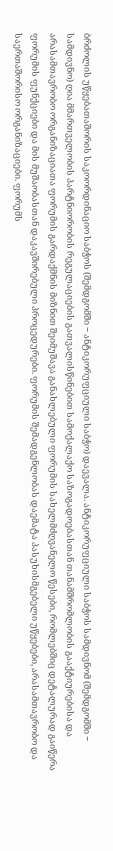ბრძოლის უწყებათაშორის საკოორდინაციო საბჭოს (შემდგომში − ანტიკორუფციული საბჭო) დაევალა. ანტიკორუფციული საბჭოს სამდივნომ (შემდგომში − სამდივნო) ღია მმართველობის პარტნიორობის რეგულაციების გათვალისწინებით სამოქალაქო საზოგადოებასთან თანამშრომლობის გააქტიურებისა და არასამთავრობო ორგანიზაციათა ფორუმის გარდაქმნის მიზნით შეიმუშავა განახლებული ფორუმის სახელმძღვანელო წესები, რომლებშიც დეტალურად გაიწერა ფორუმის ფუნქციები და მის მუშაობასთან დაკავშირებული პროცედურები. ფორუმის შემადგენლობას დაემატა პასუხისმგებელი უწყებები, არასამთავრობო და საერთაშორისო ორგანიზაციები. ფორუმს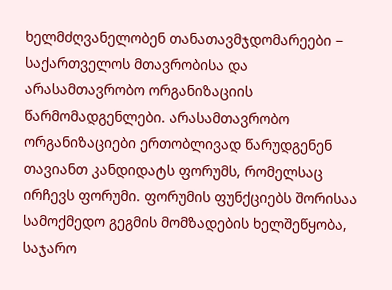ხელმძღვანელობენ თანათავმჯდომარეები − საქართველოს მთავრობისა და არასამთავრობო ორგანიზაციის წარმომადგენლები. არასამთავრობო ორგანიზაციები ერთობლივად წარუდგენენ თავიანთ კანდიდატს ფორუმს, რომელსაც ირჩევს ფორუმი. ფორუმის ფუნქციებს შორისაა სამოქმედო გეგმის მომზადების ხელშეწყობა, საჯარო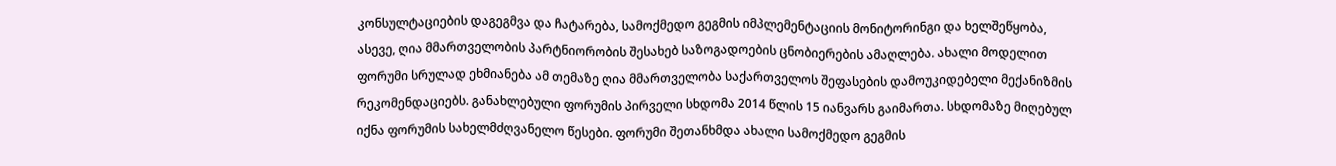კონსულტაციების დაგეგმვა და ჩატარება, სამოქმედო გეგმის იმპლემენტაციის მონიტორინგი და ხელშეწყობა, ასევე, ღია მმართველობის პარტნიორობის შესახებ საზოგადოების ცნობიერების ამაღლება. ახალი მოდელით ფორუმი სრულად ეხმიანება ამ თემაზე ღია მმართველობა საქართველოს შეფასების დამოუკიდებელი მექანიზმის რეკომენდაციებს. განახლებული ფორუმის პირველი სხდომა 2014 წლის 15 იანვარს გაიმართა. სხდომაზე მიღებულ იქნა ფორუმის სახელმძღვანელო წესები. ფორუმი შეთანხმდა ახალი სამოქმედო გეგმის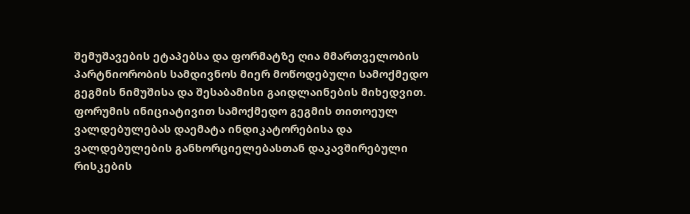შემუშავების ეტაპებსა და ფორმატზე ღია მმართველობის პარტნიორობის სამდივნოს მიერ მოწოდებული სამოქმედო გეგმის ნიმუშისა და შესაბამისი გაიდლაინების მიხედვით. ფორუმის ინიციატივით სამოქმედო გეგმის თითოეულ ვალდებულებას დაემატა ინდიკატორებისა და ვალდებულების განხორციელებასთან დაკავშირებული რისკების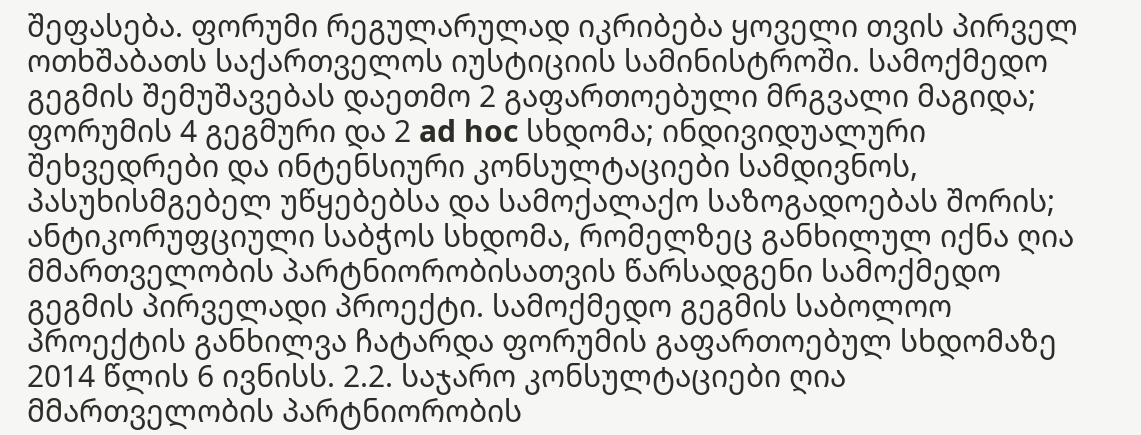შეფასება. ფორუმი რეგულარულად იკრიბება ყოველი თვის პირველ ოთხშაბათს საქართველოს იუსტიციის სამინისტროში. სამოქმედო გეგმის შემუშავებას დაეთმო 2 გაფართოებული მრგვალი მაგიდა; ფორუმის 4 გეგმური და 2 ad hoc სხდომა; ინდივიდუალური შეხვედრები და ინტენსიური კონსულტაციები სამდივნოს, პასუხისმგებელ უწყებებსა და სამოქალაქო საზოგადოებას შორის; ანტიკორუფციული საბჭოს სხდომა, რომელზეც განხილულ იქნა ღია მმართველობის პარტნიორობისათვის წარსადგენი სამოქმედო გეგმის პირველადი პროექტი. სამოქმედო გეგმის საბოლოო პროექტის განხილვა ჩატარდა ფორუმის გაფართოებულ სხდომაზე 2014 წლის 6 ივნისს. 2.2. საჯარო კონსულტაციები ღია მმართველობის პარტნიორობის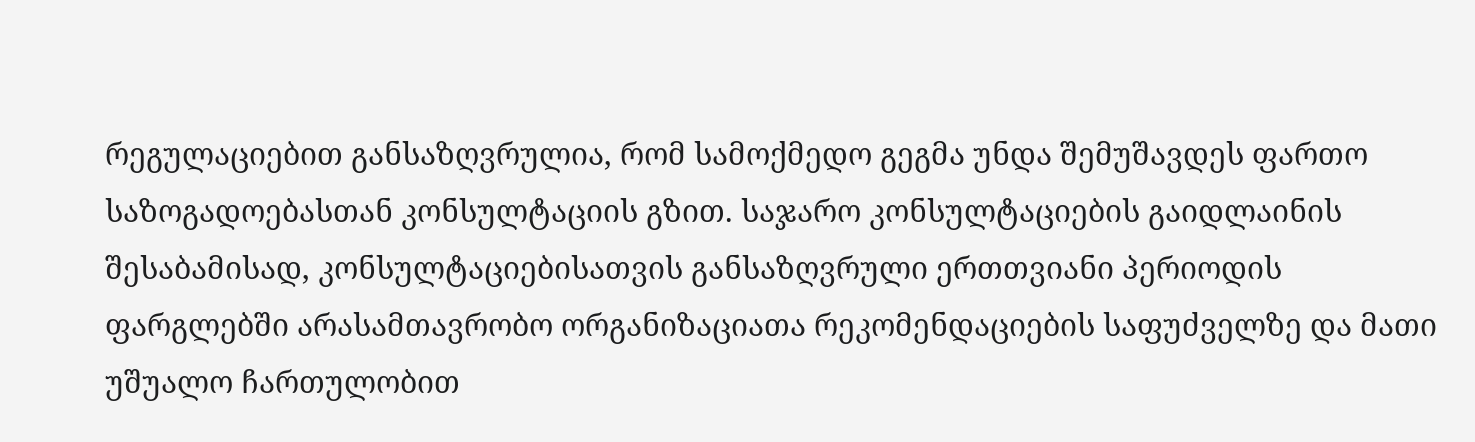რეგულაციებით განსაზღვრულია, რომ სამოქმედო გეგმა უნდა შემუშავდეს ფართო საზოგადოებასთან კონსულტაციის გზით. საჯარო კონსულტაციების გაიდლაინის შესაბამისად, კონსულტაციებისათვის განსაზღვრული ერთთვიანი პერიოდის ფარგლებში არასამთავრობო ორგანიზაციათა რეკომენდაციების საფუძველზე და მათი უშუალო ჩართულობით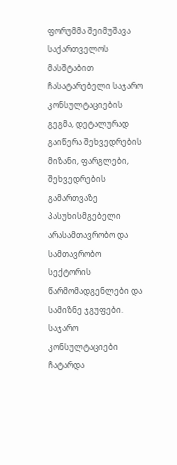ფორუმმა შეიმუშავა საქართველოს მასშტაბით ჩასატარებელი საჯარო კონსულტაციების გეგმა, დეტალურად გაიწერა შეხვედრების მიზანი, ფარგლები, შეხვედრების გამართვაზე პასუხისმგებელი არასამთავრობო და სამთავრობო სექტორის წარმომადგენლები და სამიზნე ჯგუფები. საჯარო კონსულტაციები ჩატარდა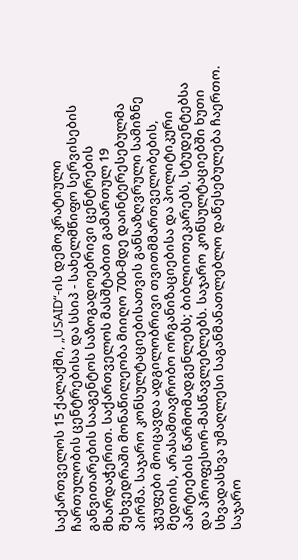საქართველოს 15 ქალაქში, „USAID“-ის დემოკრატიული ჩართულობის ცენტრებისა და სსიპ - სახელმწიფო სერვისების განვითარების სააგენტოს საზოგადოებრივი ცენტრების მხარდაჭერით. საქართველოს მასშტაბით გამართულ 19 შეხვედრაში მონაწილეობა მიიღო 700-მდე დაინტერესებულმა პირმა. საჯარო კონსულტაციებისათვის განსაზღვრული სამიზნე ჯგუფები მოიცავდა ადგილობრივი თვითმმართველობების, მედიის, არასამთავრობო ორგანიზაციებისა და პოლიტიკური პარტიების წარმომადგენლებს; ბიბლიოთეკარებს, სტუდენტებსა და პროფესორ-მასწავლებლებს. საჯარო კონსულტაციებში ხუთი სხვადასხვა უმაღლესი საგანმანათლებლო დაწესებულება ჩაერთო. საჯარო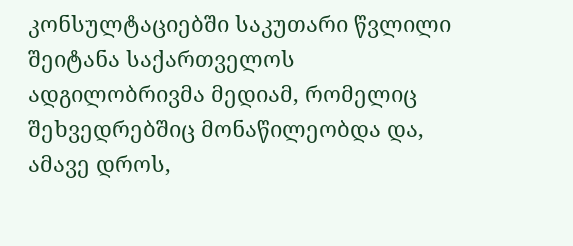კონსულტაციებში საკუთარი წვლილი შეიტანა საქართველოს ადგილობრივმა მედიამ, რომელიც შეხვედრებშიც მონაწილეობდა და, ამავე დროს,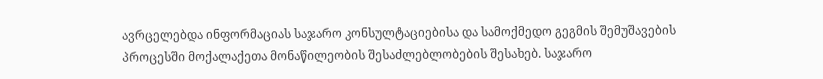ავრცელებდა ინფორმაციას საჯარო კონსულტაციებისა და სამოქმედო გეგმის შემუშავების პროცესში მოქალაქეთა მონაწილეობის შესაძლებლობების შესახებ. საჯარო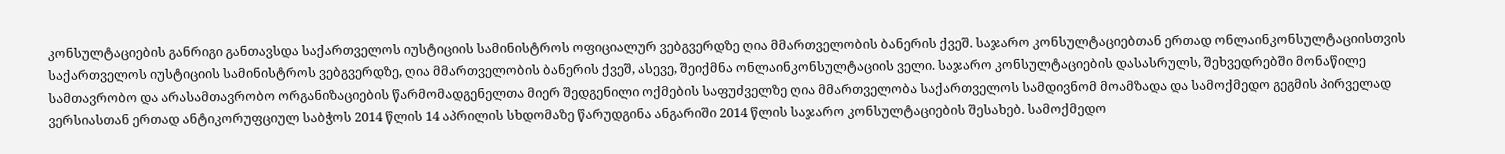კონსულტაციების განრიგი განთავსდა საქართველოს იუსტიციის სამინისტროს ოფიციალურ ვებგვერდზე ღია მმართველობის ბანერის ქვეშ. საჯარო კონსულტაციებთან ერთად ონლაინკონსულტაციისთვის საქართველოს იუსტიციის სამინისტროს ვებგვერდზე, ღია მმართველობის ბანერის ქვეშ, ასევე, შეიქმნა ონლაინკონსულტაციის ველი. საჯარო კონსულტაციების დასასრულს, შეხვედრებში მონაწილე სამთავრობო და არასამთავრობო ორგანიზაციების წარმომადგენელთა მიერ შედგენილი ოქმების საფუძველზე ღია მმართველობა საქართველოს სამდივნომ მოამზადა და სამოქმედო გეგმის პირველად ვერსიასთან ერთად ანტიკორუფციულ საბჭოს 2014 წლის 14 აპრილის სხდომაზე წარუდგინა ანგარიში 2014 წლის საჯარო კონსულტაციების შესახებ. სამოქმედო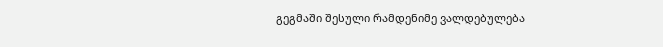გეგმაში შესული რამდენიმე ვალდებულება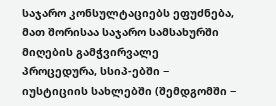საჯარო კონსულტაციებს ეფუძნება, მათ შორისაა საჯარო სამსახურში მიღების გამჭვირვალე პროცედურა, სსიპ-ებში − იუსტიციის სახლებში (შემდგომში −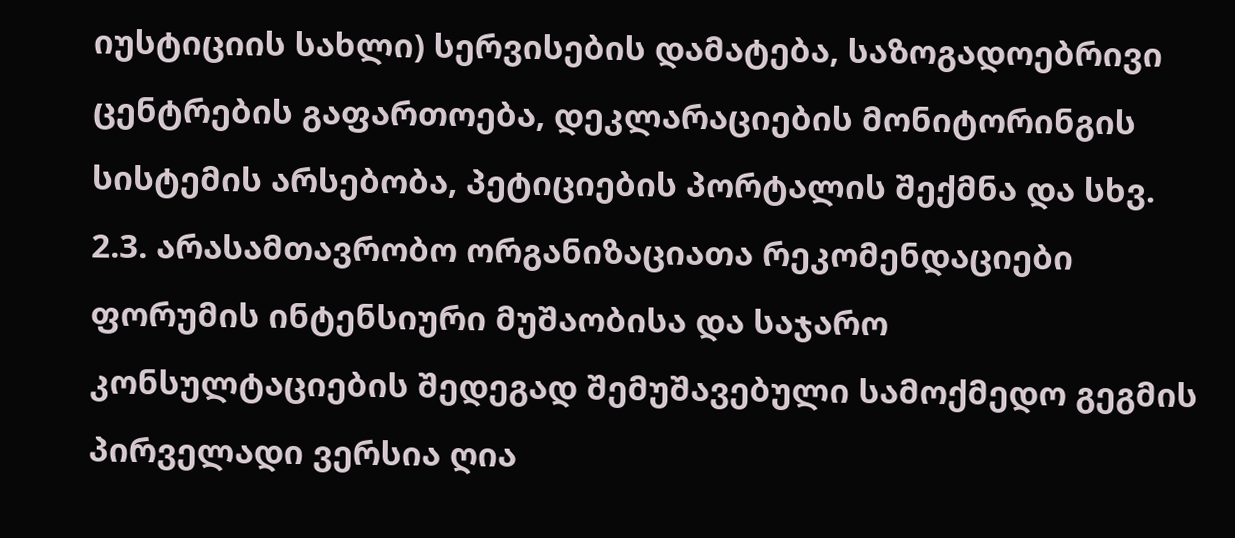იუსტიციის სახლი) სერვისების დამატება, საზოგადოებრივი ცენტრების გაფართოება, დეკლარაციების მონიტორინგის სისტემის არსებობა, პეტიციების პორტალის შექმნა და სხვ. 2.3. არასამთავრობო ორგანიზაციათა რეკომენდაციები ფორუმის ინტენსიური მუშაობისა და საჯარო კონსულტაციების შედეგად შემუშავებული სამოქმედო გეგმის პირველადი ვერსია ღია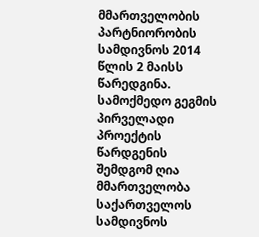მმართველობის პარტნიორობის სამდივნოს 2014 წლის 2 მაისს წარედგინა. სამოქმედო გეგმის პირველადი პროექტის წარდგენის შემდგომ ღია მმართველობა საქართველოს სამდივნოს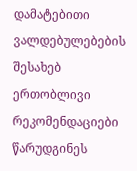დამატებითი ვალდებულებების შესახებ ერთობლივი რეკომენდაციები წარუდგინეს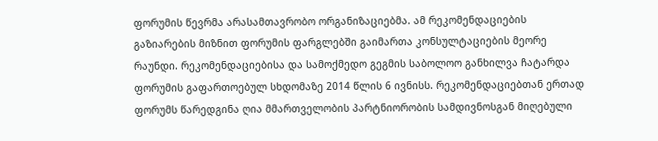ფორუმის წევრმა არასამთავრობო ორგანიზაციებმა. ამ რეკომენდაციების გაზიარების მიზნით ფორუმის ფარგლებში გაიმართა კონსულტაციების მეორე რაუნდი. რეკომენდაციებისა და სამოქმედო გეგმის საბოლოო განხილვა ჩატარდა ფორუმის გაფართოებულ სხდომაზე 2014 წლის 6 ივნისს. რეკომენდაციებთან ერთად ფორუმს წარედგინა ღია მმართველობის პარტნიორობის სამდივნოსგან მიღებული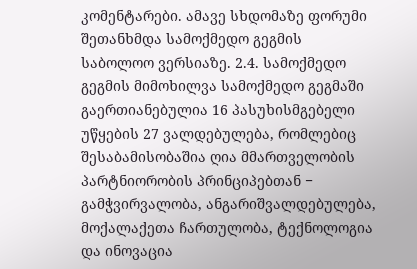კომენტარები. ამავე სხდომაზე ფორუმი შეთანხმდა სამოქმედო გეგმის საბოლოო ვერსიაზე. 2.4. სამოქმედო გეგმის მიმოხილვა სამოქმედო გეგმაში გაერთიანებულია 16 პასუხისმგებელი უწყების 27 ვალდებულება, რომლებიც შესაბამისობაშია ღია მმართველობის პარტნიორობის პრინციპებთან − გამჭვირვალობა, ანგარიშვალდებულება, მოქალაქეთა ჩართულობა, ტექნოლოგია და ინოვაცია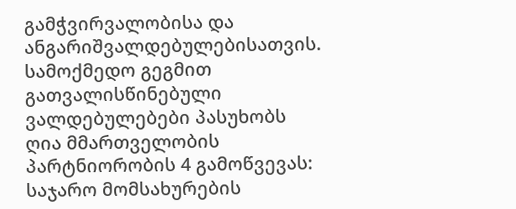გამჭვირვალობისა და ანგარიშვალდებულებისათვის. სამოქმედო გეგმით გათვალისწინებული ვალდებულებები პასუხობს ღია მმართველობის პარტნიორობის 4 გამოწვევას: საჯარო მომსახურების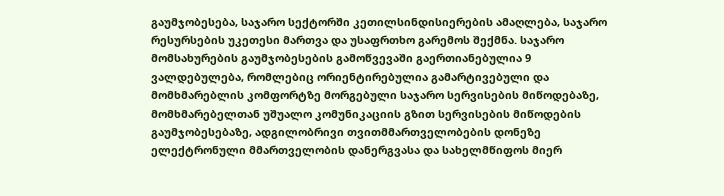გაუმჯობესება, საჯარო სექტორში კეთილსინდისიერების ამაღლება, საჯარო რესურსების უკეთესი მართვა და უსაფრთხო გარემოს შექმნა. საჯარო მომსახურების გაუმჯობესების გამოწვევაში გაერთიანებულია 9 ვალდებულება, რომლებიც ორიენტირებულია გამარტივებული და მომხმარებლის კომფორტზე მორგებული საჯარო სერვისების მიწოდებაზე, მომხმარებელთან უშუალო კომუნიკაციის გზით სერვისების მიწოდების გაუმჯობესებაზე, ადგილობრივი თვითმმართველობების დონეზე ელექტრონული მმართველობის დანერგვასა და სახელმწიფოს მიერ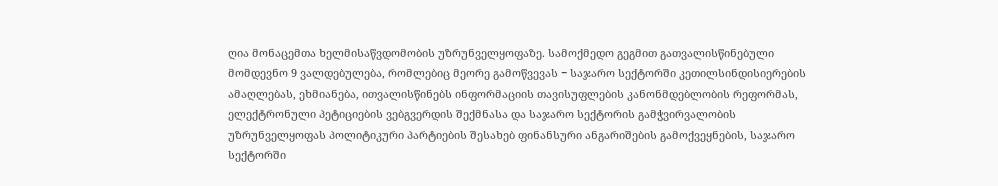ღია მონაცემთა ხელმისაწვდომობის უზრუნველყოფაზე. სამოქმედო გეგმით გათვალისწინებული მომდევნო 9 ვალდებულება, რომლებიც მეორე გამოწვევას − საჯარო სექტორში კეთილსინდისიერების ამაღლებას, ეხმიანება, ითვალისწინებს ინფორმაციის თავისუფლების კანონმდებლობის რეფორმას, ელექტრონული პეტიციების ვებგვერდის შექმნასა და საჯარო სექტორის გამჭვირვალობის უზრუნველყოფას პოლიტიკური პარტიების შესახებ ფინანსური ანგარიშების გამოქვეყნების, საჯარო სექტორში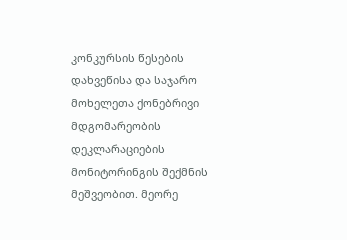კონკურსის წესების დახვეწისა და საჯარო მოხელეთა ქონებრივი მდგომარეობის დეკლარაციების მონიტორინგის შექმნის მეშვეობით. მეორე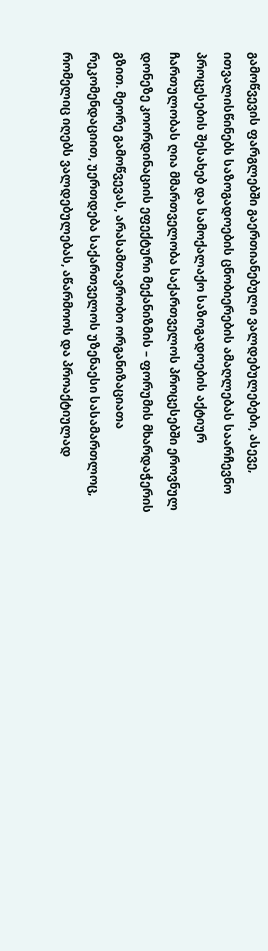გამოწვევის ფარგლებში გაერთიანებული ვალდებულებები, ასევე, ითვალისწინებს საზოგადოების ცნობიერების ამაღლებას საარჩევნო პროცესების შესახებ და სამოქალაქო საზოგადოების აქტიურ ჩართულობას ღია მმართველობა საქართველოს პროცესებში ეროვნულ დონეზე კოორდინაციის ეფექტური მექანიზმის – ფორუმის მხარდაჭერის გზით. მეორე გამოწვევას, არასამთავრობო ორგანიზაციათა რეკომენდაციით, უერთდება საქართველოს უზენაესი სასამართლოც, რომელიც იღებს ვალდებულებას, აწარმოოს და პროაქტიულად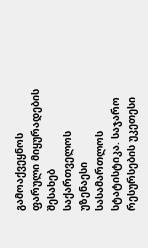გამოაქვეყნოს ფარული მიყურადების შესახებ საქართველოს უზენაესი სასამართლოს სტატისტიკა. საჯარო რესურსების უკეთესი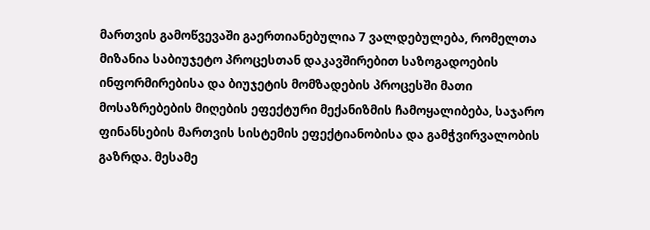მართვის გამოწვევაში გაერთიანებულია 7 ვალდებულება, რომელთა მიზანია საბიუჯეტო პროცესთან დაკავშირებით საზოგადოების ინფორმირებისა და ბიუჯეტის მომზადების პროცესში მათი მოსაზრებების მიღების ეფექტური მექანიზმის ჩამოყალიბება, საჯარო ფინანსების მართვის სისტემის ეფექტიანობისა და გამჭვირვალობის გაზრდა. მესამე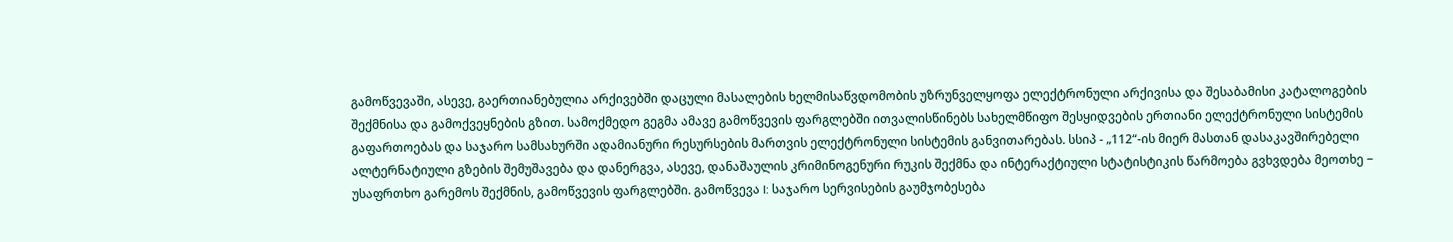გამოწვევაში, ასევე, გაერთიანებულია არქივებში დაცული მასალების ხელმისაწვდომობის უზრუნველყოფა ელექტრონული არქივისა და შესაბამისი კატალოგების შექმნისა და გამოქვეყნების გზით. სამოქმედო გეგმა ამავე გამოწვევის ფარგლებში ითვალისწინებს სახელმწიფო შესყიდვების ერთიანი ელექტრონული სისტემის გაფართოებას და საჯარო სამსახურში ადამიანური რესურსების მართვის ელექტრონული სისტემის განვითარებას. სსიპ - „112“-ის მიერ მასთან დასაკავშირებელი ალტერნატიული გზების შემუშავება და დანერგვა, ასევე, დანაშაულის კრიმინოგენური რუკის შექმნა და ინტერაქტიული სტატისტიკის წარმოება გვხვდება მეოთხე − უსაფრთხო გარემოს შექმნის, გამოწვევის ფარგლებში. გამოწვევა I: საჯარო სერვისების გაუმჯობესება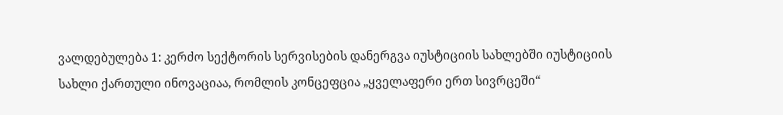ვალდებულება 1: კერძო სექტორის სერვისების დანერგვა იუსტიციის სახლებში იუსტიციის სახლი ქართული ინოვაციაა, რომლის კონცეფცია „ყველაფერი ერთ სივრცეში“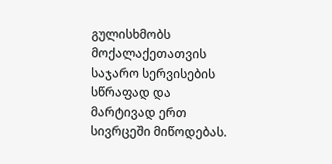გულისხმობს მოქალაქეთათვის საჯარო სერვისების სწრაფად და მარტივად ერთ სივრცეში მიწოდებას.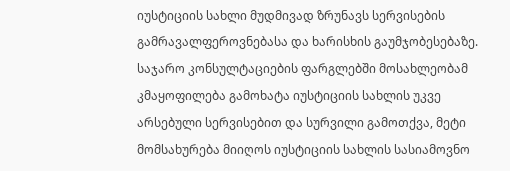იუსტიციის სახლი მუდმივად ზრუნავს სერვისების გამრავალფეროვნებასა და ხარისხის გაუმჯობესებაზე. საჯარო კონსულტაციების ფარგლებში მოსახლეობამ კმაყოფილება გამოხატა იუსტიციის სახლის უკვე არსებული სერვისებით და სურვილი გამოთქვა, მეტი მომსახურება მიიღოს იუსტიციის სახლის სასიამოვნო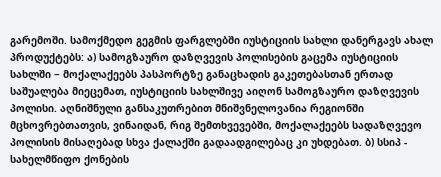გარემოში. სამოქმედო გეგმის ფარგლებში იუსტიციის სახლი დანერგავს ახალ პროდუქტებს: ა) სამოგზაურო დაზღვევის პოლისების გაცემა იუსტიციის სახლში − მოქალაქეებს პასპორტზე განაცხადის გაკეთებასთან ერთად საშუალება მიეცემათ, იუსტიციის სახლშივე აიღონ სამოგზაურო დაზღვევის პოლისი. აღნიშნული განსაკუთრებით მნიშვნელოვანია რეგიონში მცხოვრებთათვის, ვინაიდან, რიგ შემთხვევებში, მოქალაქეებს სადაზღვევო პოლისის მისაღებად სხვა ქალაქში გადაადგილებაც კი უხდებათ. ბ) სსიპ - სახელმწიფო ქონების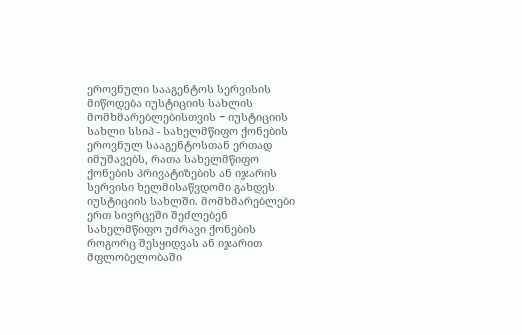ეროვნული სააგენტოს სერვისის მიწოდება იუსტიციის სახლის მომხმარებლებისთვის − იუსტიციის სახლი სსიპ - სახელმწიფო ქონების ეროვნულ სააგენტოსთან ერთად იმუშავებს, რათა სახელმწიფო ქონების პრივატიზების ან იჯარის სერვისი ხელმისაწვდომი გახდეს იუსტიციის სახლში. მომხმარებლები ერთ სივრცეში შეძლებენ სახელმწიფო უძრავი ქონების როგორც შესყიდვას ან იჯარით მფლობელობაში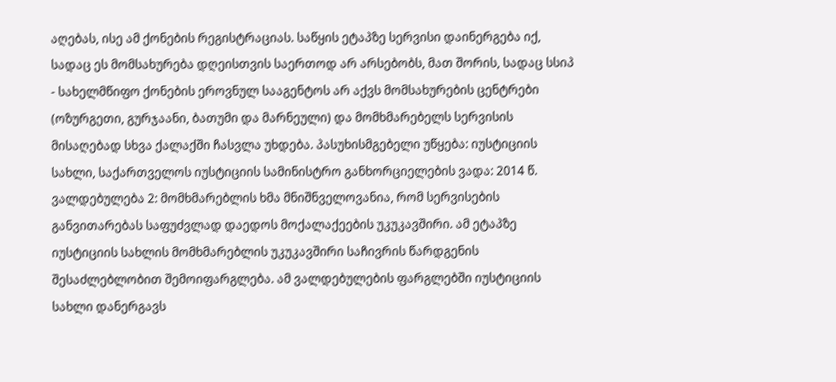აღებას, ისე ამ ქონების რეგისტრაციას. საწყის ეტაპზე სერვისი დაინერგება იქ, სადაც ეს მომსახურება დღეისთვის საერთოდ არ არსებობს, მათ შორის, სადაც სსიპ - სახელმწიფო ქონების ეროვნულ სააგენტოს არ აქვს მომსახურების ცენტრები (ოზურგეთი, გურჯაანი, ბათუმი და მარნეული) და მომხმარებელს სერვისის მისაღებად სხვა ქალაქში ჩასვლა უხდება. პასუხისმგებელი უწყება: იუსტიციის სახლი, საქართველოს იუსტიციის სამინისტრო განხორციელების ვადა: 2014 წ.
ვალდებულება 2: მომხმარებლის ხმა მნიშნველოვანია, რომ სერვისების განვითარებას საფუძვლად დაედოს მოქალაქეების უკუკავშირი. ამ ეტაპზე იუსტიციის სახლის მომხმარებლის უკუკავშირი საჩივრის წარდგენის შესაძლებლობით შემოიფარგლება. ამ ვალდებულების ფარგლებში იუსტიციის სახლი დანერგავს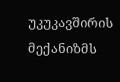უკუკავშირის მექანიზმს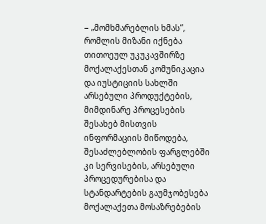− „მომხმარებლის ხმას“, რომლის მიზანი იქნება თითოეულ უკუკავშირზე მოქალაქესთან კომუნიკაცია და იუსტიციის სახლში არსებული პროდუქტების, მიმდინარე პროცესების შესახებ მისთვის ინფორმაციის მიწოდება, შესაძლებლობის ფარგლებში კი სერვისების, არსებული პროცედურებისა და სტანდარტების გაუმჯობესება მოქალაქეთა მოსაზრებების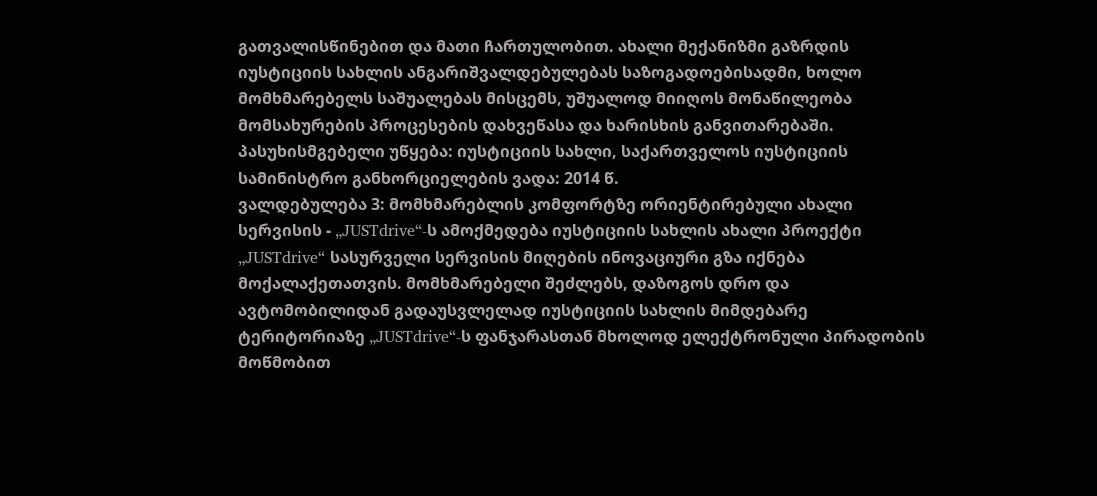გათვალისწინებით და მათი ჩართულობით. ახალი მექანიზმი გაზრდის იუსტიციის სახლის ანგარიშვალდებულებას საზოგადოებისადმი, ხოლო მომხმარებელს საშუალებას მისცემს, უშუალოდ მიიღოს მონაწილეობა მომსახურების პროცესების დახვეწასა და ხარისხის განვითარებაში. პასუხისმგებელი უწყება: იუსტიციის სახლი, საქართველოს იუსტიციის სამინისტრო განხორციელების ვადა: 2014 წ.
ვალდებულება 3: მომხმარებლის კომფორტზე ორიენტირებული ახალი სერვისის - „JUSTdrive“-ს ამოქმედება იუსტიციის სახლის ახალი პროექტი „JUSTdrive“ სასურველი სერვისის მიღების ინოვაციური გზა იქნება მოქალაქეთათვის. მომხმარებელი შეძლებს, დაზოგოს დრო და ავტომობილიდან გადაუსვლელად იუსტიციის სახლის მიმდებარე ტერიტორიაზე „JUSTdrive“-ს ფანჯარასთან მხოლოდ ელექტრონული პირადობის მოწმობით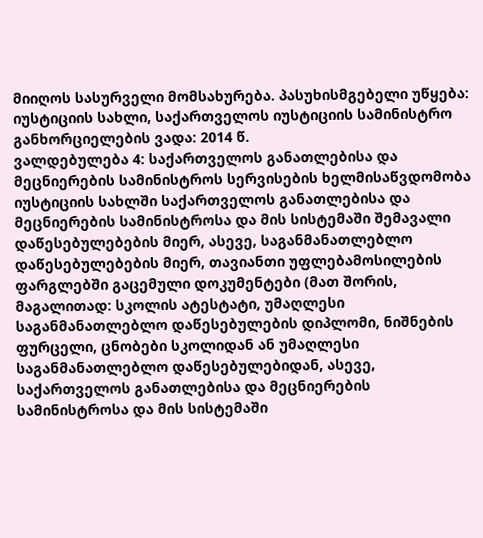მიიღოს სასურველი მომსახურება. პასუხისმგებელი უწყება: იუსტიციის სახლი, საქართველოს იუსტიციის სამინისტრო განხორციელების ვადა: 2014 წ.
ვალდებულება 4: საქართველოს განათლებისა და მეცნიერების სამინისტროს სერვისების ხელმისაწვდომობა იუსტიციის სახლში საქართველოს განათლებისა და მეცნიერების სამინისტროსა და მის სისტემაში შემავალი დაწესებულებების მიერ, ასევე, საგანმანათლებლო დაწესებულებების მიერ, თავიანთი უფლებამოსილების ფარგლებში გაცემული დოკუმენტები (მათ შორის, მაგალითად: სკოლის ატესტატი, უმაღლესი საგანმანათლებლო დაწესებულების დიპლომი, ნიშნების ფურცელი, ცნობები სკოლიდან ან უმაღლესი საგანმანათლებლო დაწესებულებიდან, ასევე, საქართველოს განათლებისა და მეცნიერების სამინისტროსა და მის სისტემაში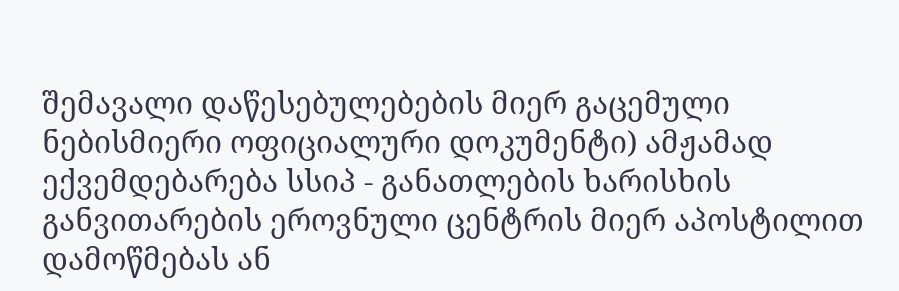შემავალი დაწესებულებების მიერ გაცემული ნებისმიერი ოფიციალური დოკუმენტი) ამჟამად ექვემდებარება სსიპ - განათლების ხარისხის განვითარების ეროვნული ცენტრის მიერ აპოსტილით დამოწმებას ან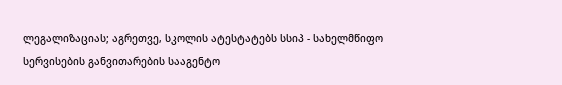ლეგალიზაციას; აგრეთვე, სკოლის ატესტატებს სსიპ - სახელმწიფო სერვისების განვითარების სააგენტო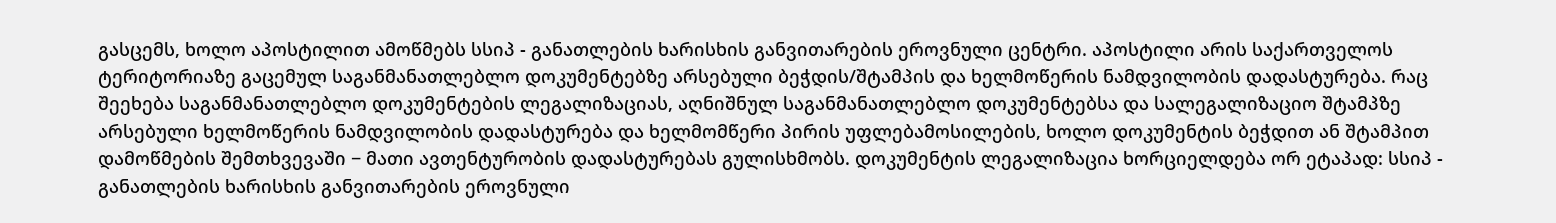გასცემს, ხოლო აპოსტილით ამოწმებს სსიპ - განათლების ხარისხის განვითარების ეროვნული ცენტრი. აპოსტილი არის საქართველოს ტერიტორიაზე გაცემულ საგანმანათლებლო დოკუმენტებზე არსებული ბეჭდის/შტამპის და ხელმოწერის ნამდვილობის დადასტურება. რაც შეეხება საგანმანათლებლო დოკუმენტების ლეგალიზაციას, აღნიშნულ საგანმანათლებლო დოკუმენტებსა და სალეგალიზაციო შტამპზე არსებული ხელმოწერის ნამდვილობის დადასტურება და ხელმომწერი პირის უფლებამოსილების, ხოლო დოკუმენტის ბეჭდით ან შტამპით დამოწმების შემთხვევაში − მათი ავთენტურობის დადასტურებას გულისხმობს. დოკუმენტის ლეგალიზაცია ხორციელდება ორ ეტაპად: სსიპ - განათლების ხარისხის განვითარების ეროვნული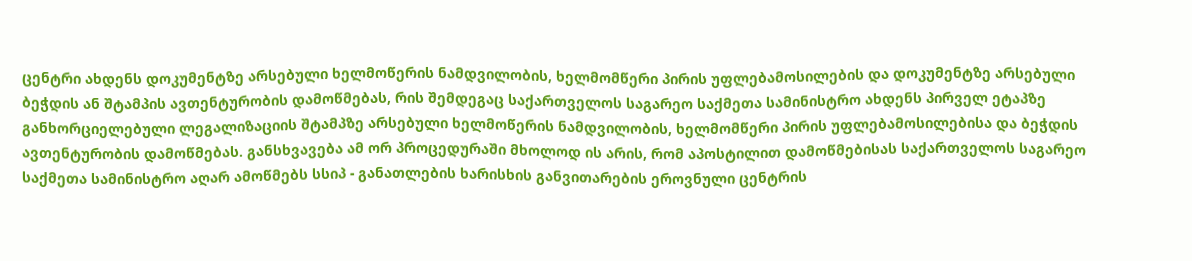ცენტრი ახდენს დოკუმენტზე არსებული ხელმოწერის ნამდვილობის, ხელმომწერი პირის უფლებამოსილების და დოკუმენტზე არსებული ბეჭდის ან შტამპის ავთენტურობის დამოწმებას, რის შემდეგაც საქართველოს საგარეო საქმეთა სამინისტრო ახდენს პირველ ეტაპზე განხორციელებული ლეგალიზაციის შტამპზე არსებული ხელმოწერის ნამდვილობის, ხელმომწერი პირის უფლებამოსილებისა და ბეჭდის ავთენტურობის დამოწმებას. განსხვავება ამ ორ პროცედურაში მხოლოდ ის არის, რომ აპოსტილით დამოწმებისას საქართველოს საგარეო საქმეთა სამინისტრო აღარ ამოწმებს სსიპ - განათლების ხარისხის განვითარების ეროვნული ცენტრის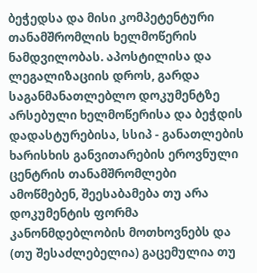ბეჭედსა და მისი კომპეტენტური თანამშრომლის ხელმოწერის ნამდვილობას. აპოსტილისა და ლეგალიზაციის დროს, გარდა საგანმანათლებლო დოკუმენტზე არსებული ხელმოწერისა და ბეჭდის დადასტურებისა, სსიპ - განათლების ხარისხის განვითარების ეროვნული ცენტრის თანამშრომლები ამოწმებენ, შეესაბამება თუ არა დოკუმენტის ფორმა კანონმდებლობის მოთხოვნებს და (თუ შესაძლებელია) გაცემულია თუ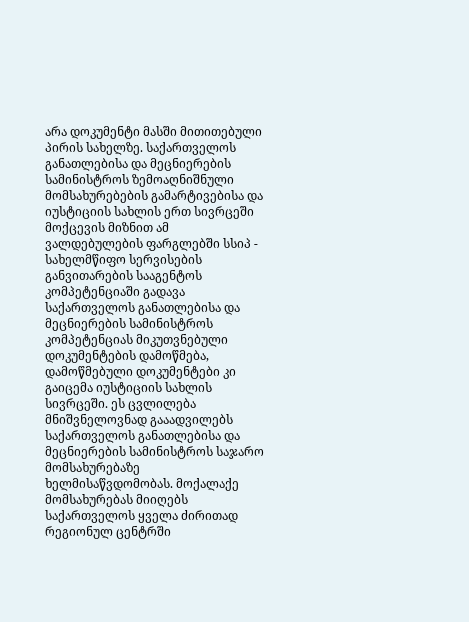არა დოკუმენტი მასში მითითებული პირის სახელზე. საქართველოს განათლებისა და მეცნიერების სამინისტროს ზემოაღნიშნული მომსახურებების გამარტივებისა და იუსტიციის სახლის ერთ სივრცეში მოქცევის მიზნით ამ ვალდებულების ფარგლებში სსიპ - სახელმწიფო სერვისების განვითარების სააგენტოს კომპეტენციაში გადავა საქართველოს განათლებისა და მეცნიერების სამინისტროს კომპეტენციას მიკუთვნებული დოკუმენტების დამოწმება, დამოწმებული დოკუმენტები კი გაიცემა იუსტიციის სახლის სივრცეში. ეს ცვლილება მნიშვნელოვნად გააადვილებს საქართველოს განათლებისა და მეცნიერების სამინისტროს საჯარო მომსახურებაზე ხელმისაწვდომობას. მოქალაქე მომსახურებას მიიღებს საქართველოს ყველა ძირითად რეგიონულ ცენტრში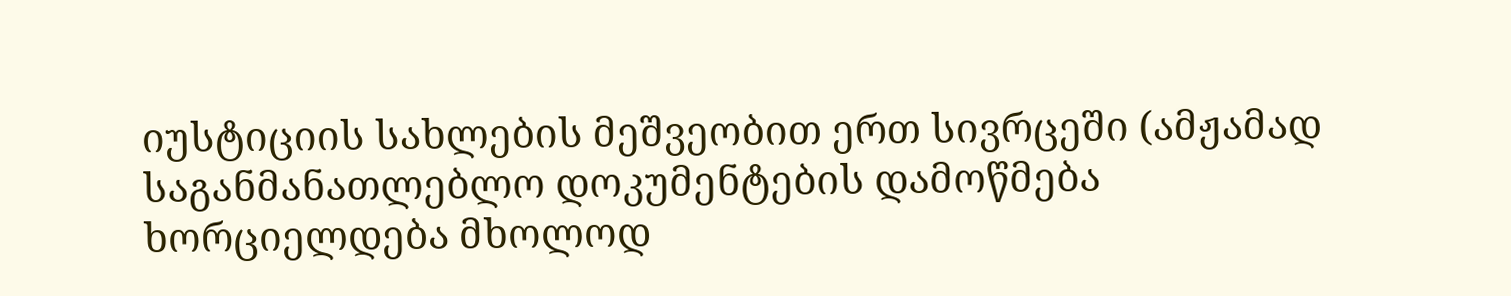იუსტიციის სახლების მეშვეობით ერთ სივრცეში (ამჟამად საგანმანათლებლო დოკუმენტების დამოწმება ხორციელდება მხოლოდ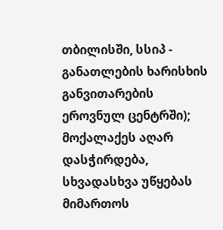თბილისში, სსიპ - განათლების ხარისხის განვითარების ეროვნულ ცენტრში); მოქალაქეს აღარ დასჭირდება, სხვადასხვა უწყებას მიმართოს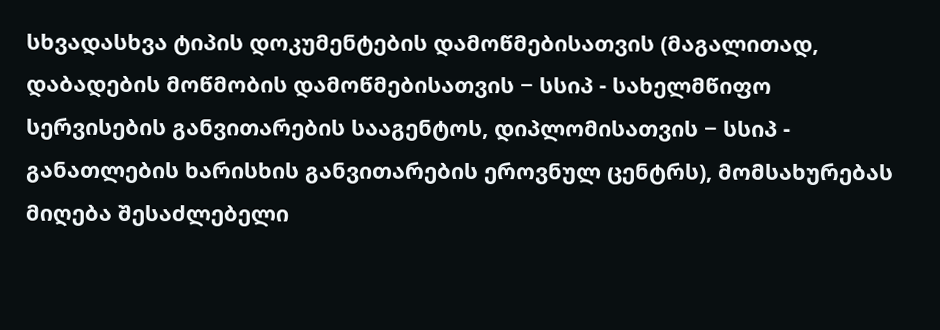სხვადასხვა ტიპის დოკუმენტების დამოწმებისათვის (მაგალითად, დაბადების მოწმობის დამოწმებისათვის − სსიპ - სახელმწიფო სერვისების განვითარების სააგენტოს, დიპლომისათვის − სსიპ - განათლების ხარისხის განვითარების ეროვნულ ცენტრს), მომსახურებას მიღება შესაძლებელი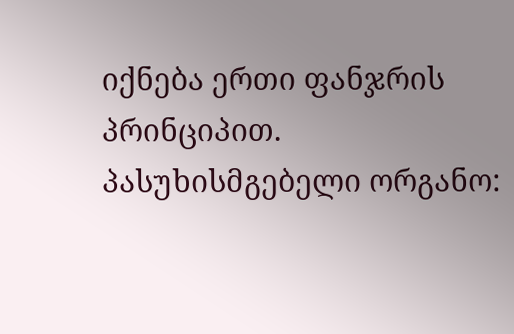იქნება ერთი ფანჯრის პრინციპით. პასუხისმგებელი ორგანო: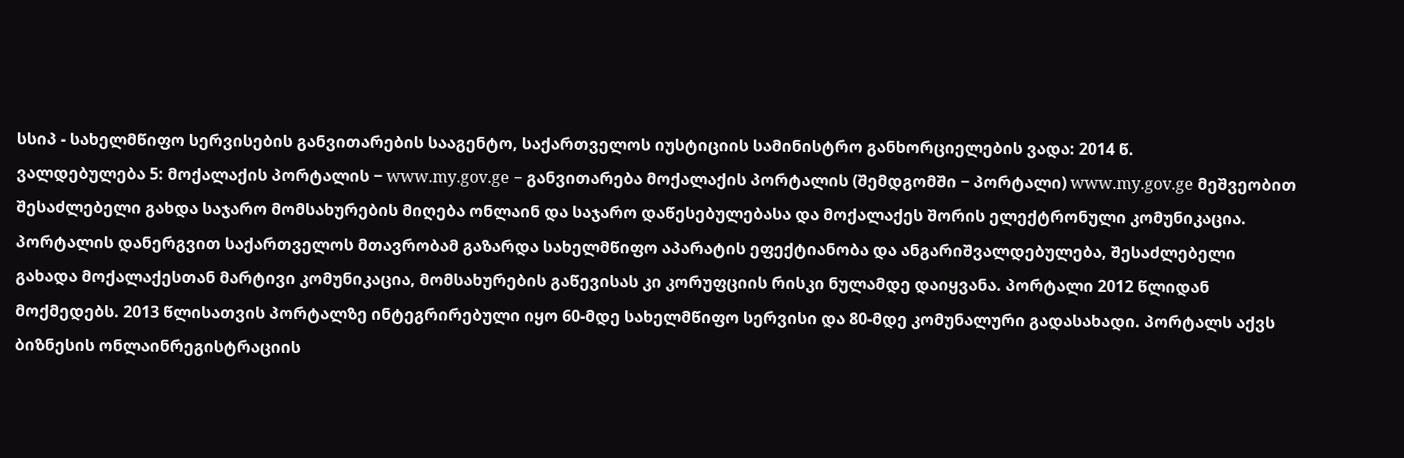სსიპ - სახელმწიფო სერვისების განვითარების სააგენტო, საქართველოს იუსტიციის სამინისტრო განხორციელების ვადა: 2014 წ.
ვალდებულება 5: მოქალაქის პორტალის − www.my.gov.ge − განვითარება მოქალაქის პორტალის (შემდგომში − პორტალი) www.my.gov.ge მეშვეობით შესაძლებელი გახდა საჯარო მომსახურების მიღება ონლაინ და საჯარო დაწესებულებასა და მოქალაქეს შორის ელექტრონული კომუნიკაცია. პორტალის დანერგვით საქართველოს მთავრობამ გაზარდა სახელმწიფო აპარატის ეფექტიანობა და ანგარიშვალდებულება, შესაძლებელი გახადა მოქალაქესთან მარტივი კომუნიკაცია, მომსახურების გაწევისას კი კორუფციის რისკი ნულამდე დაიყვანა. პორტალი 2012 წლიდან მოქმედებს. 2013 წლისათვის პორტალზე ინტეგრირებული იყო 60-მდე სახელმწიფო სერვისი და 80-მდე კომუნალური გადასახადი. პორტალს აქვს ბიზნესის ონლაინრეგისტრაციის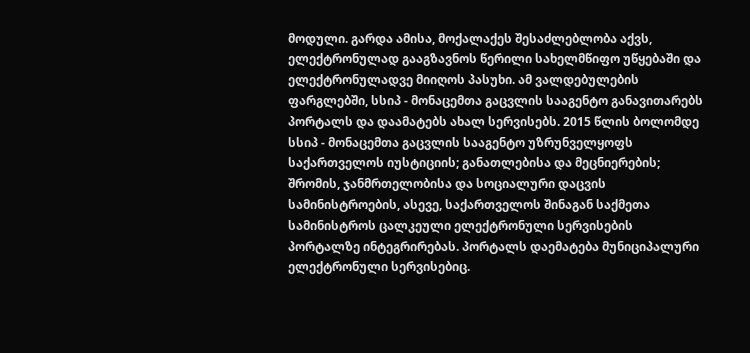მოდული. გარდა ამისა, მოქალაქეს შესაძლებლობა აქვს, ელექტრონულად გააგზავნოს წერილი სახელმწიფო უწყებაში და ელექტრონულადვე მიიღოს პასუხი. ამ ვალდებულების ფარგლებში, სსიპ - მონაცემთა გაცვლის სააგენტო განავითარებს პორტალს და დაამატებს ახალ სერვისებს. 2015 წლის ბოლომდე სსიპ - მონაცემთა გაცვლის სააგენტო უზრუნველყოფს საქართველოს იუსტიციის; განათლებისა და მეცნიერების; შრომის, ჯანმრთელობისა და სოციალური დაცვის სამინისტროების, ასევე, საქართველოს შინაგან საქმეთა სამინისტროს ცალკეული ელექტრონული სერვისების პორტალზე ინტეგრირებას. პორტალს დაემატება მუნიციპალური ელექტრონული სერვისებიც.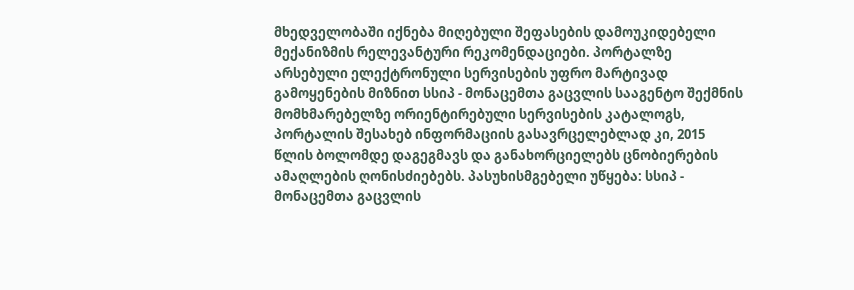მხედველობაში იქნება მიღებული შეფასების დამოუკიდებელი მექანიზმის რელევანტური რეკომენდაციები. პორტალზე არსებული ელექტრონული სერვისების უფრო მარტივად გამოყენების მიზნით სსიპ - მონაცემთა გაცვლის სააგენტო შექმნის მომხმარებელზე ორიენტირებული სერვისების კატალოგს, პორტალის შესახებ ინფორმაციის გასავრცელებლად კი, 2015 წლის ბოლომდე დაგეგმავს და განახორციელებს ცნობიერების ამაღლების ღონისძიებებს. პასუხისმგებელი უწყება: სსიპ - მონაცემთა გაცვლის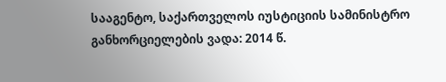სააგენტო, საქართველოს იუსტიციის სამინისტრო განხორციელების ვადა: 2014 წ.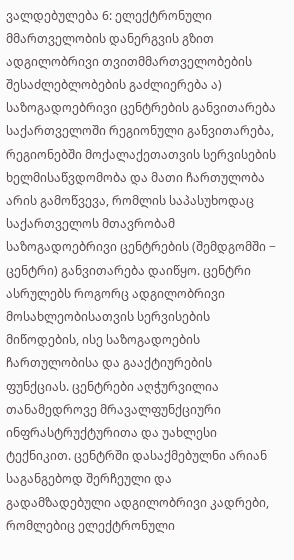ვალდებულება 6: ელექტრონული მმართველობის დანერგვის გზით ადგილობრივი თვითმმართველობების შესაძლებლობების გაძლიერება ა) საზოგადოებრივი ცენტრების განვითარება საქართველოში რეგიონული განვითარება, რეგიონებში მოქალაქეთათვის სერვისების ხელმისაწვდომობა და მათი ჩართულობა არის გამოწვევა, რომლის საპასუხოდაც საქართველოს მთავრობამ საზოგადოებრივი ცენტრების (შემდგომში − ცენტრი) განვითარება დაიწყო. ცენტრი ასრულებს როგორც ადგილობრივი მოსახლეობისათვის სერვისების მიწოდების, ისე საზოგადოების ჩართულობისა და გააქტიურების ფუნქციას. ცენტრები აღჭურვილია თანამედროვე მრავალფუნქციური ინფრასტრუქტურითა და უახლესი ტექნიკით. ცენტრში დასაქმებულნი არიან საგანგებოდ შერჩეული და გადამზადებული ადგილობრივი კადრები, რომლებიც ელექტრონული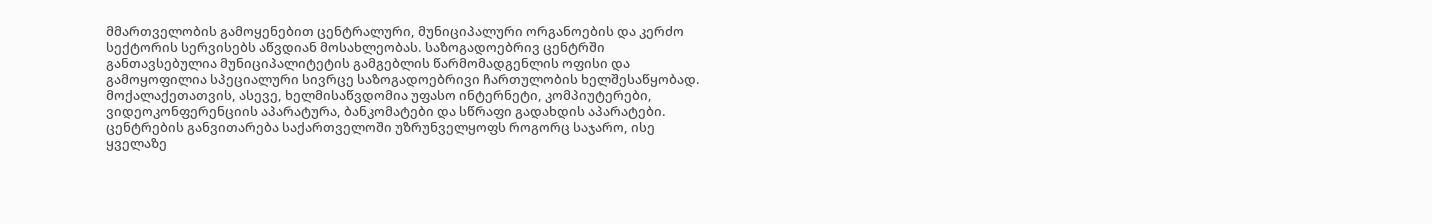მმართველობის გამოყენებით ცენტრალური, მუნიციპალური ორგანოების და კერძო სექტორის სერვისებს აწვდიან მოსახლეობას. საზოგადოებრივ ცენტრში განთავსებულია მუნიციპალიტეტის გამგებლის წარმომადგენლის ოფისი და გამოყოფილია სპეციალური სივრცე საზოგადოებრივი ჩართულობის ხელშესაწყობად. მოქალაქეთათვის, ასევე, ხელმისაწვდომია უფასო ინტერნეტი, კომპიუტერები, ვიდეოკონფერენციის აპარატურა, ბანკომატები და სწრაფი გადახდის აპარატები. ცენტრების განვითარება საქართველოში უზრუნველყოფს როგორც საჯარო, ისე ყველაზე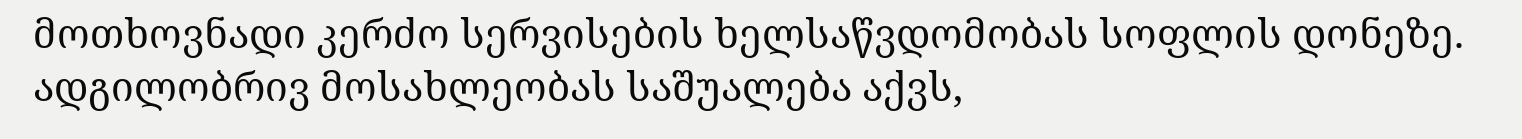მოთხოვნადი კერძო სერვისების ხელსაწვდომობას სოფლის დონეზე. ადგილობრივ მოსახლეობას საშუალება აქვს,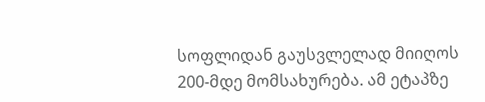სოფლიდან გაუსვლელად მიიღოს 200-მდე მომსახურება. ამ ეტაპზე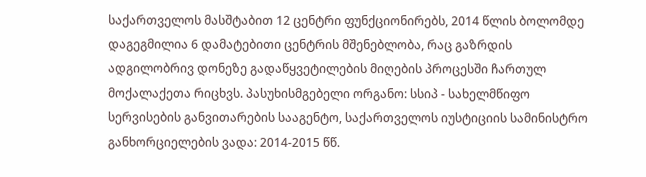საქართველოს მასშტაბით 12 ცენტრი ფუნქციონირებს, 2014 წლის ბოლომდე დაგეგმილია 6 დამატებითი ცენტრის მშენებლობა, რაც გაზრდის ადგილობრივ დონეზე გადაწყვეტილების მიღების პროცესში ჩართულ მოქალაქეთა რიცხვს. პასუხისმგებელი ორგანო: სსიპ - სახელმწიფო სერვისების განვითარების სააგენტო, საქართველოს იუსტიციის სამინისტრო განხორციელების ვადა: 2014-2015 წწ.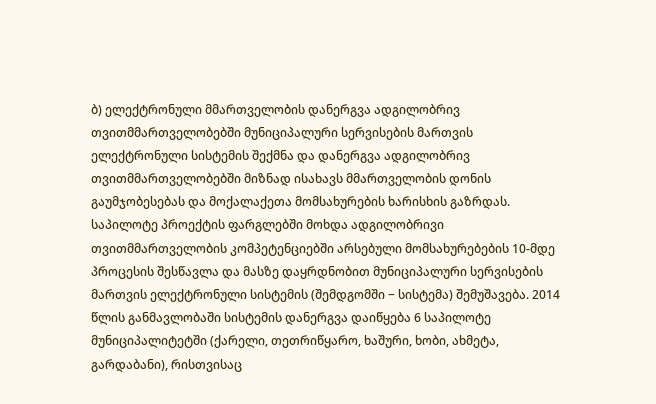ბ) ელექტრონული მმართველობის დანერგვა ადგილობრივ თვითმმართველობებში მუნიციპალური სერვისების მართვის ელექტრონული სისტემის შექმნა და დანერგვა ადგილობრივ თვითმმართველობებში მიზნად ისახავს მმართველობის დონის გაუმჯობესებას და მოქალაქეთა მომსახურების ხარისხის გაზრდას. საპილოტე პროექტის ფარგლებში მოხდა ადგილობრივი თვითმმართველობის კომპეტენციებში არსებული მომსახურებების 10-მდე პროცესის შესწავლა და მასზე დაყრდნობით მუნიციპალური სერვისების მართვის ელექტრონული სისტემის (შემდგომში − სისტემა) შემუშავება. 2014 წლის განმავლობაში სისტემის დანერგვა დაიწყება 6 საპილოტე მუნიციპალიტეტში (ქარელი, თეთრიწყარო, ხაშური, ხობი, ახმეტა, გარდაბანი), რისთვისაც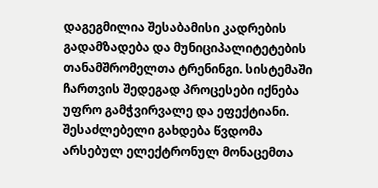დაგეგმილია შესაბამისი კადრების გადამზადება და მუნიციპალიტეტების თანამშრომელთა ტრენინგი. სისტემაში ჩართვის შედეგად პროცესები იქნება უფრო გამჭვირვალე და ეფექტიანი. შესაძლებელი გახდება წვდომა არსებულ ელექტრონულ მონაცემთა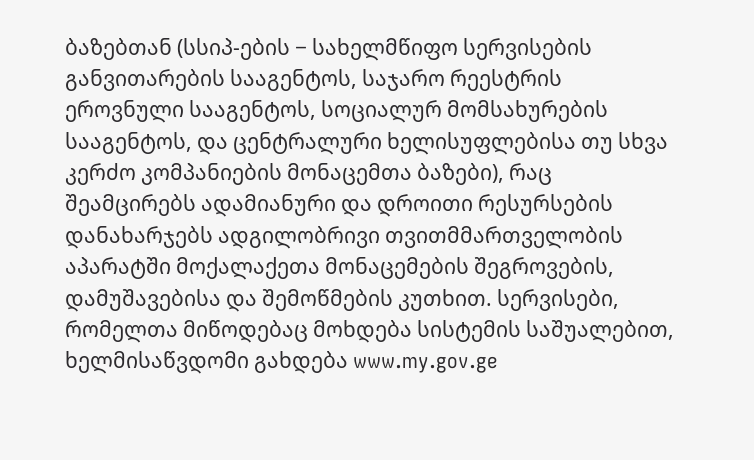ბაზებთან (სსიპ-ების − სახელმწიფო სერვისების განვითარების სააგენტოს, საჯარო რეესტრის ეროვნული სააგენტოს, სოციალურ მომსახურების სააგენტოს, და ცენტრალური ხელისუფლებისა თუ სხვა კერძო კომპანიების მონაცემთა ბაზები), რაც შეამცირებს ადამიანური და დროითი რესურსების დანახარჯებს ადგილობრივი თვითმმართველობის აპარატში მოქალაქეთა მონაცემების შეგროვების, დამუშავებისა და შემოწმების კუთხით. სერვისები, რომელთა მიწოდებაც მოხდება სისტემის საშუალებით, ხელმისაწვდომი გახდება www.my.gov.ge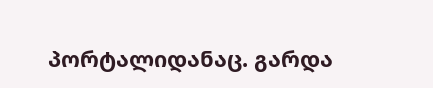პორტალიდანაც. გარდა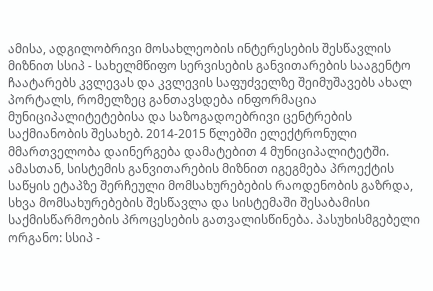ამისა, ადგილობრივი მოსახლეობის ინტერესების შესწავლის მიზნით სსიპ - სახელმწიფო სერვისების განვითარების სააგენტო ჩაატარებს კვლევას და კვლევის საფუძველზე შეიმუშავებს ახალ პორტალს, რომელზეც განთავსდება ინფორმაცია მუნიციპალიტეტებისა და საზოგადოებრივი ცენტრების საქმიანობის შესახებ. 2014-2015 წლებში ელექტრონული მმართველობა დაინერგება დამატებით 4 მუნიციპალიტეტში. ამასთან, სისტემის განვითარების მიზნით იგეგმება პროექტის საწყის ეტაპზე შერჩეული მომსახურებების რაოდენობის გაზრდა, სხვა მომსახურებების შესწავლა და სისტემაში შესაბამისი საქმისწარმოების პროცესების გათვალისწინება. პასუხისმგებელი ორგანო: სსიპ -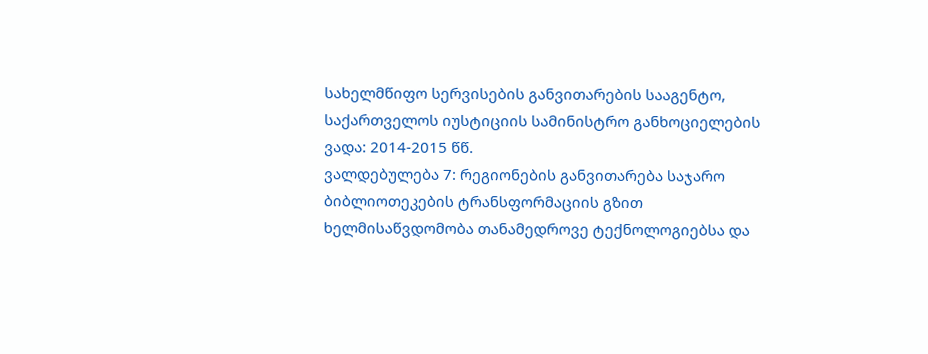სახელმწიფო სერვისების განვითარების სააგენტო, საქართველოს იუსტიციის სამინისტრო განხოციელების ვადა: 2014-2015 წწ.
ვალდებულება 7: რეგიონების განვითარება საჯარო ბიბლიოთეკების ტრანსფორმაციის გზით ხელმისაწვდომობა თანამედროვე ტექნოლოგიებსა და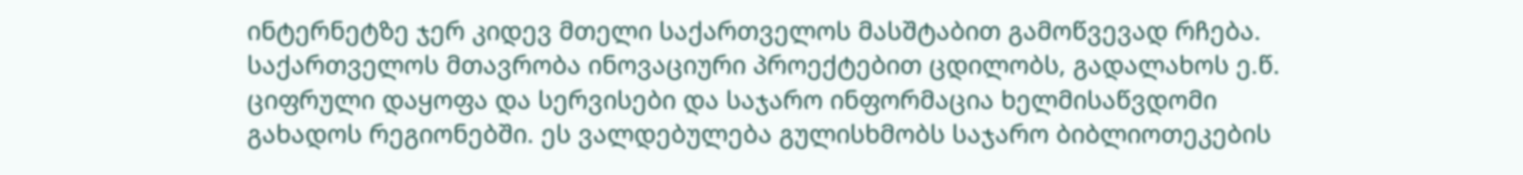ინტერნეტზე ჯერ კიდევ მთელი საქართველოს მასშტაბით გამოწვევად რჩება. საქართველოს მთავრობა ინოვაციური პროექტებით ცდილობს, გადალახოს ე.წ. ციფრული დაყოფა და სერვისები და საჯარო ინფორმაცია ხელმისაწვდომი გახადოს რეგიონებში. ეს ვალდებულება გულისხმობს საჯარო ბიბლიოთეკების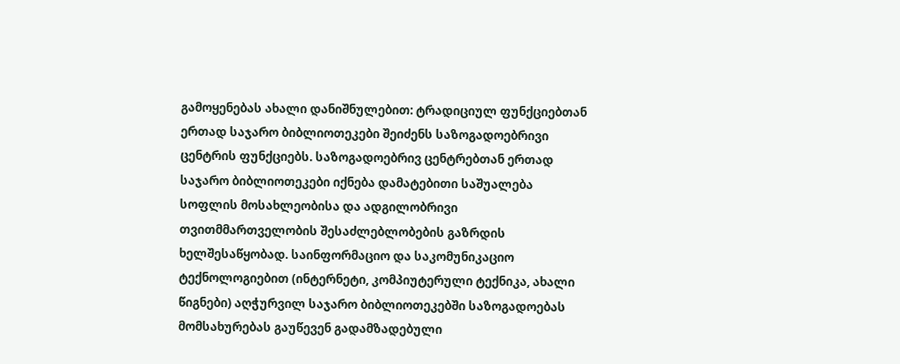გამოყენებას ახალი დანიშნულებით: ტრადიციულ ფუნქციებთან ერთად საჯარო ბიბლიოთეკები შეიძენს საზოგადოებრივი ცენტრის ფუნქციებს. საზოგადოებრივ ცენტრებთან ერთად საჯარო ბიბლიოთეკები იქნება დამატებითი საშუალება სოფლის მოსახლეობისა და ადგილობრივი თვითმმართველობის შესაძლებლობების გაზრდის ხელშესაწყობად. საინფორმაციო და საკომუნიკაციო ტექნოლოგიებით (ინტერნეტი, კომპიუტერული ტექნიკა, ახალი წიგნები) აღჭურვილ საჯარო ბიბლიოთეკებში საზოგადოებას მომსახურებას გაუწევენ გადამზადებული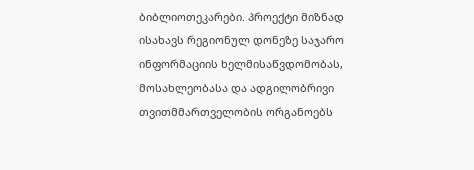ბიბლიოთეკარები. პროექტი მიზნად ისახავს რეგიონულ დონეზე საჯარო ინფორმაციის ხელმისაწვდომობას, მოსახლეობასა და ადგილობრივი თვითმმართველობის ორგანოებს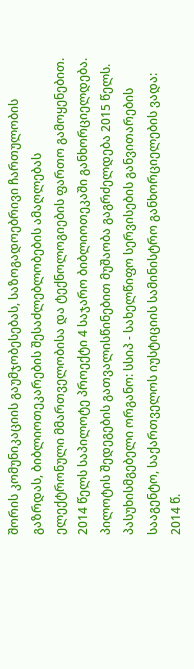შორის კომუნიკაციის გაუმჯობესებას, საზოგადოებრივი ჩართულობის გაზრდას, ბიბლიოთეკარების შესაძლებლობების ამაღლებას ელექტრონული მმართველობისა და ტექნოლოგიების ფართო გამოყენებით. 2014 წელს საპილოტე პროექტი 4 საჯარო ბიბლიოთეკაში განხორციელდება. პილოტის შედეგების გათვალისწინებით მუშაობა გაგრძელდება 2015 წელს. პასუხისმგებელი ორგანო: სსიპ - სახელწიფო სერვისების განვითარების სააგენტო, საქართველოს იუსტიციის სამინისტრო განხორციელების ვადა: 2014 წ.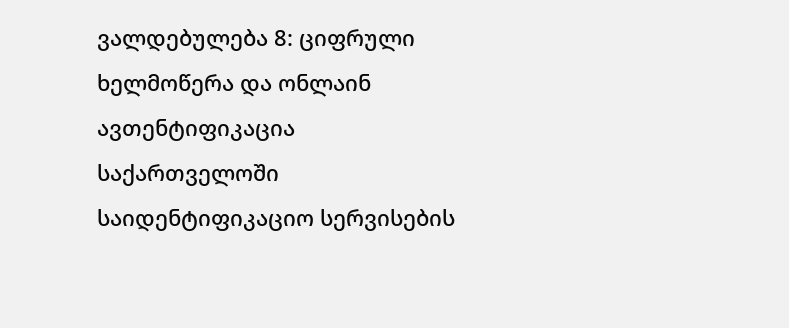ვალდებულება 8: ციფრული ხელმოწერა და ონლაინ ავთენტიფიკაცია საქართველოში საიდენტიფიკაციო სერვისების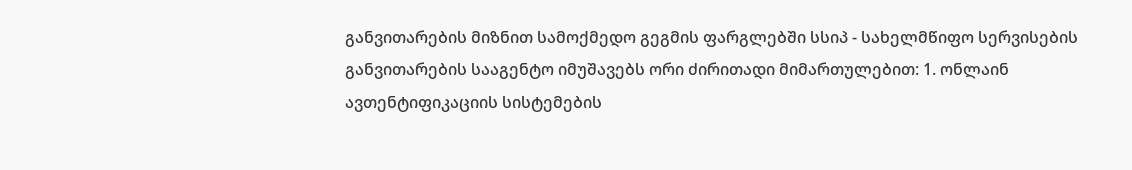განვითარების მიზნით სამოქმედო გეგმის ფარგლებში სსიპ - სახელმწიფო სერვისების განვითარების სააგენტო იმუშავებს ორი ძირითადი მიმართულებით: 1. ონლაინ ავთენტიფიკაციის სისტემების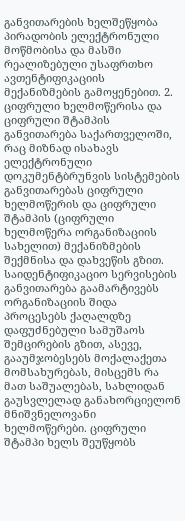განვითარების ხელშეწყობა პირადობის ელექტრონული მოწმობისა და მასში რეალიზებული უსაფრთხო ავთენტიფიკაციის მექანიზმების გამოყენებით. 2. ციფრული ხელმოწერისა და ციფრული შტამპის განვითარება საქართველოში, რაც მიზნად ისახავს ელექტრონული დოკუმენტბრუნვის სისტემების განვითარებას ციფრული ხელმოწერის და ციფრული შტამპის (ციფრული ხელმოწერა ორგანიზაციის სახელით) მექანიზმების შექმნისა და დახვეწის გზით. საიდენტიფიკაციო სერვისების განვითარება გაამარტივებს ორგანიზაციის შიდა პროცესებს ქაღალდზე დაფუძნებული სამუშაოს შემცირების გზით, ასევე, გააუმჯობესებს მოქალაქეთა მომსახურებას, მისცემს რა მათ საშუალებას, სახლიდან გაუსვლელად განახორციელონ მნიშვნელოვანი ხელმოწერები. ციფრული შტამპი ხელს შეუწყობს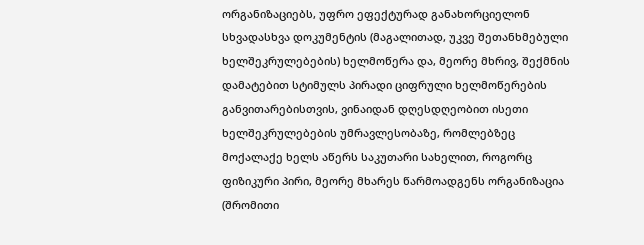ორგანიზაციებს, უფრო ეფექტურად განახორციელონ სხვადასხვა დოკუმენტის (მაგალითად, უკვე შეთანხმებული ხელშეკრულებების) ხელმოწერა და, მეორე მხრივ, შექმნის დამატებით სტიმულს პირადი ციფრული ხელმოწერების განვითარებისთვის, ვინაიდან დღესდღეობით ისეთი ხელშეკრულებების უმრავლესობაზე, რომლებზეც მოქალაქე ხელს აწერს საკუთარი სახელით, როგორც ფიზიკური პირი, მეორე მხარეს წარმოადგენს ორგანიზაცია (შრომითი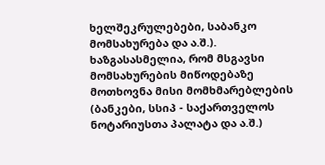ხელშეკრულებები, საბანკო მომსახურება და ა.შ.). ხაზგასასმელია, რომ მსგავსი მომსახურების მიწოდებაზე მოთხოვნა მისი მომხმარებლების (ბანკები, სსიპ - საქართველოს ნოტარიუსთა პალატა და ა.შ.)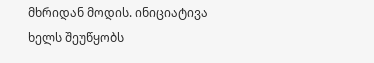მხრიდან მოდის. ინიციატივა ხელს შეუწყობს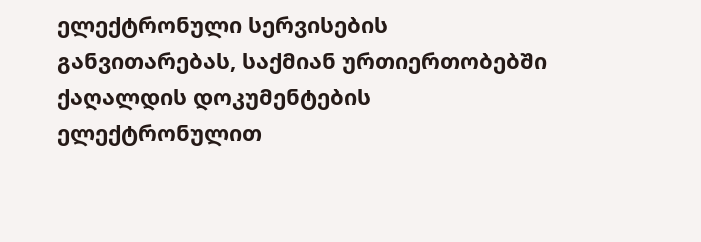ელექტრონული სერვისების განვითარებას, საქმიან ურთიერთობებში ქაღალდის დოკუმენტების ელექტრონულით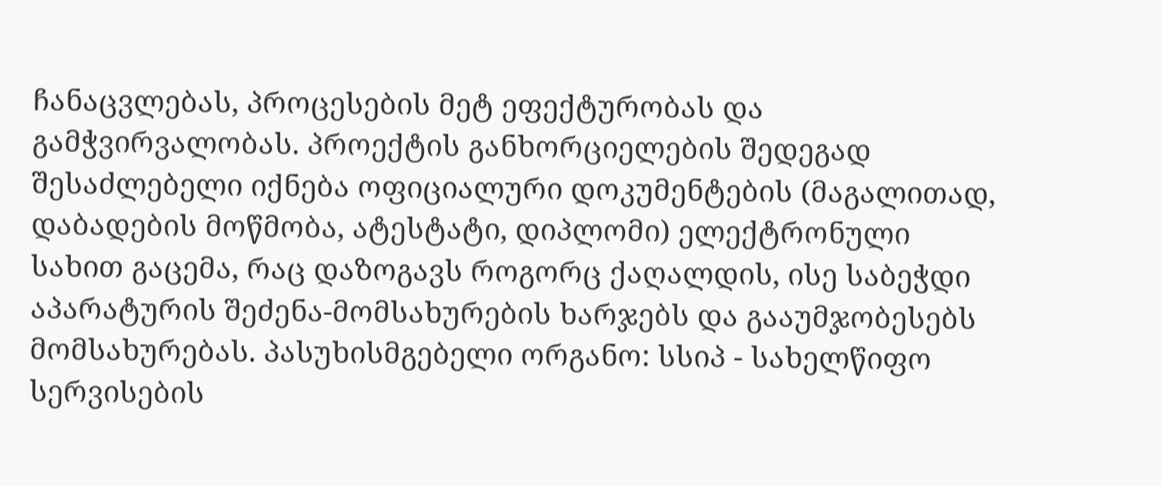ჩანაცვლებას, პროცესების მეტ ეფექტურობას და გამჭვირვალობას. პროექტის განხორციელების შედეგად შესაძლებელი იქნება ოფიციალური დოკუმენტების (მაგალითად, დაბადების მოწმობა, ატესტატი, დიპლომი) ელექტრონული სახით გაცემა, რაც დაზოგავს როგორც ქაღალდის, ისე საბეჭდი აპარატურის შეძენა-მომსახურების ხარჯებს და გააუმჯობესებს მომსახურებას. პასუხისმგებელი ორგანო: სსიპ - სახელწიფო სერვისების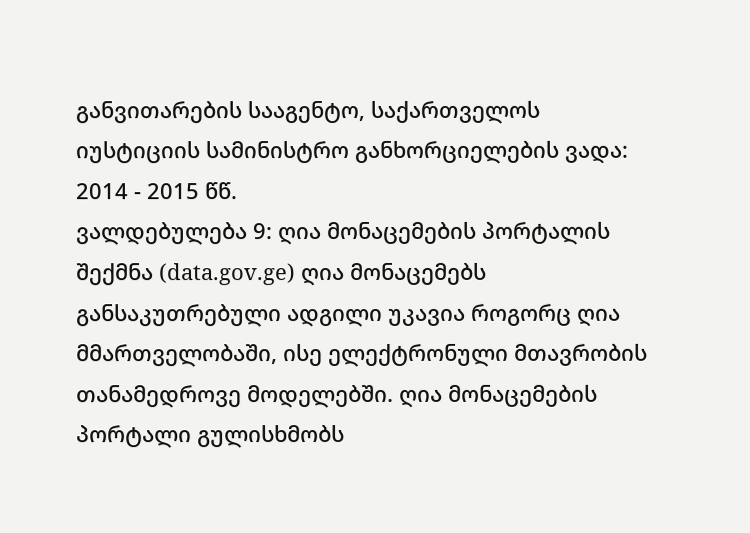განვითარების სააგენტო, საქართველოს იუსტიციის სამინისტრო განხორციელების ვადა: 2014 - 2015 წწ.
ვალდებულება 9: ღია მონაცემების პორტალის შექმნა (data.gov.ge) ღია მონაცემებს განსაკუთრებული ადგილი უკავია როგორც ღია მმართველობაში, ისე ელექტრონული მთავრობის თანამედროვე მოდელებში. ღია მონაცემების პორტალი გულისხმობს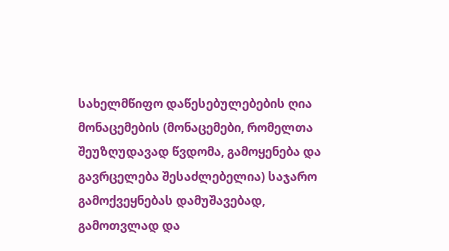სახელმწიფო დაწესებულებების ღია მონაცემების (მონაცემები, რომელთა შეუზღუდავად წვდომა, გამოყენება და გავრცელება შესაძლებელია) საჯარო გამოქვეყნებას დამუშავებად, გამოთვლად და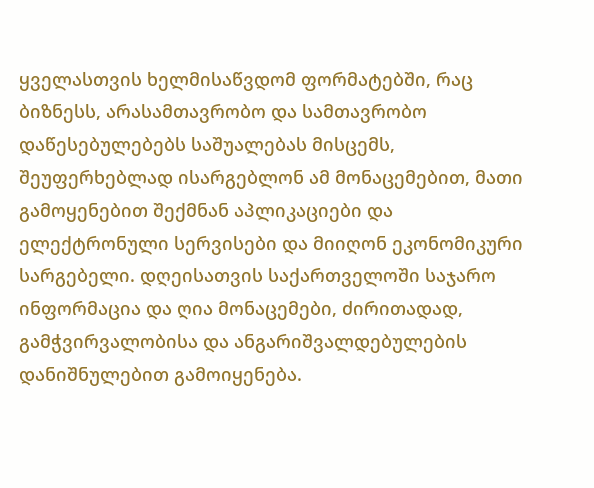ყველასთვის ხელმისაწვდომ ფორმატებში, რაც ბიზნესს, არასამთავრობო და სამთავრობო დაწესებულებებს საშუალებას მისცემს, შეუფერხებლად ისარგებლონ ამ მონაცემებით, მათი გამოყენებით შექმნან აპლიკაციები და ელექტრონული სერვისები და მიიღონ ეკონომიკური სარგებელი. დღეისათვის საქართველოში საჯარო ინფორმაცია და ღია მონაცემები, ძირითადად, გამჭვირვალობისა და ანგარიშვალდებულების დანიშნულებით გამოიყენება.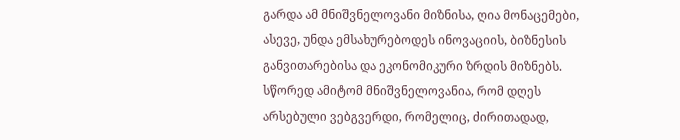გარდა ამ მნიშვნელოვანი მიზნისა, ღია მონაცემები, ასევე, უნდა ემსახურებოდეს ინოვაციის, ბიზნესის განვითარებისა და ეკონომიკური ზრდის მიზნებს. სწორედ ამიტომ მნიშვნელოვანია, რომ დღეს არსებული ვებგვერდი, რომელიც, ძირითადად,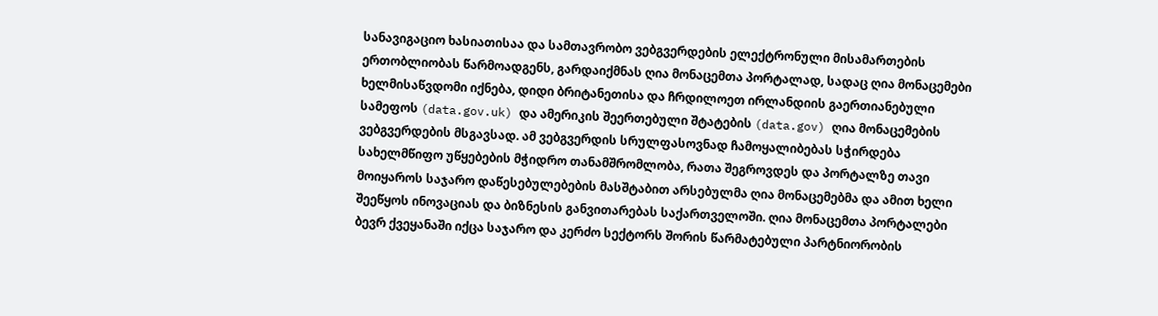სანავიგაციო ხასიათისაა და სამთავრობო ვებგვერდების ელექტრონული მისამართების ერთობლიობას წარმოადგენს, გარდაიქმნას ღია მონაცემთა პორტალად, სადაც ღია მონაცემები ხელმისაწვდომი იქნება, დიდი ბრიტანეთისა და ჩრდილოეთ ირლანდიის გაერთიანებული სამეფოს (data.gov.uk) და ამერიკის შეერთებული შტატების (data.gov) ღია მონაცემების ვებგვერდების მსგავსად. ამ ვებგვერდის სრულფასოვნად ჩამოყალიბებას სჭირდება სახელმწიფო უწყებების მჭიდრო თანამშრომლობა, რათა შეგროვდეს და პორტალზე თავი მოიყაროს საჯარო დაწესებულებების მასშტაბით არსებულმა ღია მონაცემებმა და ამით ხელი შეეწყოს ინოვაციას და ბიზნესის განვითარებას საქართველოში. ღია მონაცემთა პორტალები ბევრ ქვეყანაში იქცა საჯარო და კერძო სექტორს შორის წარმატებული პარტნიორობის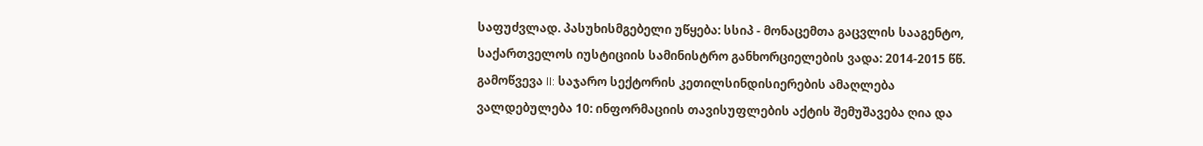საფუძვლად. პასუხისმგებელი უწყება: სსიპ - მონაცემთა გაცვლის სააგენტო, საქართველოს იუსტიციის სამინისტრო განხორციელების ვადა: 2014-2015 წწ.
გამოწვევა II: საჯარო სექტორის კეთილსინდისიერების ამაღლება
ვალდებულება 10: ინფორმაციის თავისუფლების აქტის შემუშავება ღია და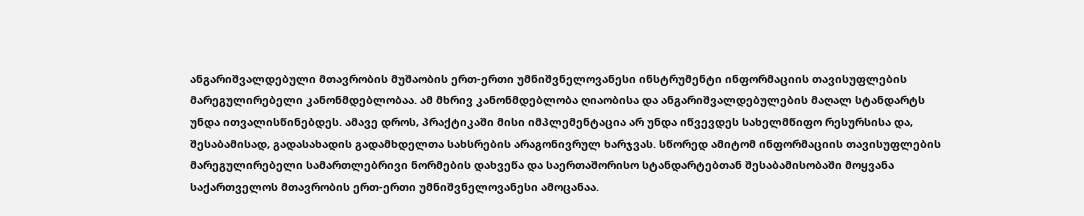ანგარიშვალდებული მთავრობის მუშაობის ერთ-ერთი უმნიშვნელოვანესი ინსტრუმენტი ინფორმაციის თავისუფლების მარეგულირებელი კანონმდებლობაა. ამ მხრივ კანონმდებლობა ღიაობისა და ანგარიშვალდებულების მაღალ სტანდარტს უნდა ითვალისწინებდეს. ამავე დროს, პრაქტიკაში მისი იმპლემენტაცია არ უნდა იწვევდეს სახელმწიფო რესურსისა და, შესაბამისად, გადასახადის გადამხდელთა სახსრების არაგონივრულ ხარჯვას. სწორედ ამიტომ ინფორმაციის თავისუფლების მარეგულირებელი სამართლებრივი ნორმების დახვეწა და საერთაშორისო სტანდარტებთან შესაბამისობაში მოყვანა საქართველოს მთავრობის ერთ-ერთი უმნიშვნელოვანესი ამოცანაა.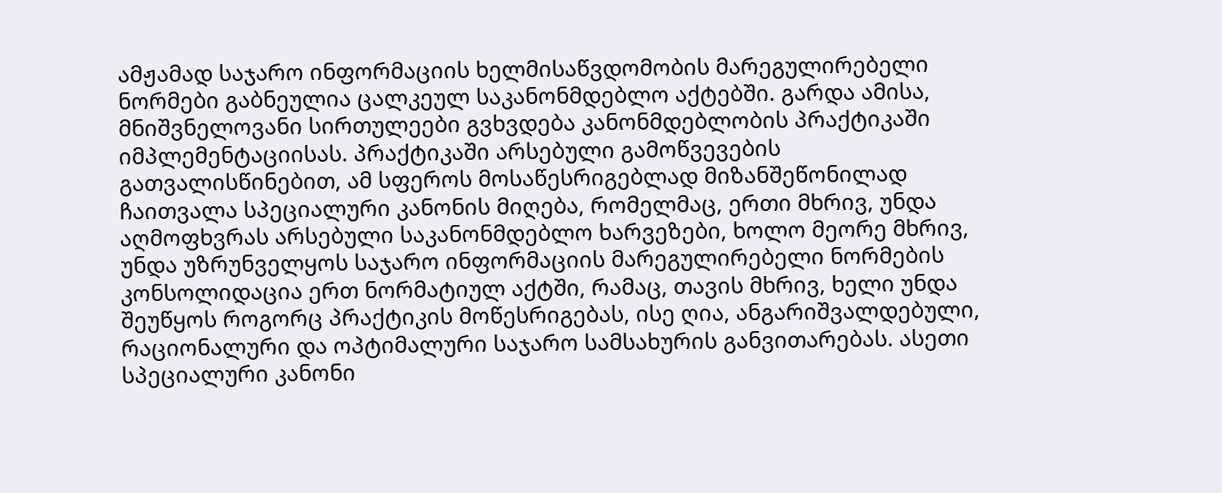ამჟამად საჯარო ინფორმაციის ხელმისაწვდომობის მარეგულირებელი ნორმები გაბნეულია ცალკეულ საკანონმდებლო აქტებში. გარდა ამისა, მნიშვნელოვანი სირთულეები გვხვდება კანონმდებლობის პრაქტიკაში იმპლემენტაციისას. პრაქტიკაში არსებული გამოწვევების გათვალისწინებით, ამ სფეროს მოსაწესრიგებლად მიზანშეწონილად ჩაითვალა სპეციალური კანონის მიღება, რომელმაც, ერთი მხრივ, უნდა აღმოფხვრას არსებული საკანონმდებლო ხარვეზები, ხოლო მეორე მხრივ, უნდა უზრუნველყოს საჯარო ინფორმაციის მარეგულირებელი ნორმების კონსოლიდაცია ერთ ნორმატიულ აქტში, რამაც, თავის მხრივ, ხელი უნდა შეუწყოს როგორც პრაქტიკის მოწესრიგებას, ისე ღია, ანგარიშვალდებული, რაციონალური და ოპტიმალური საჯარო სამსახურის განვითარებას. ასეთი სპეციალური კანონი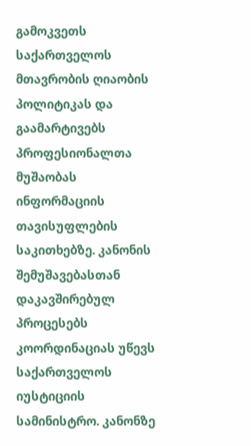გამოკვეთს საქართველოს მთავრობის ღიაობის პოლიტიკას და გაამარტივებს პროფესიონალთა მუშაობას ინფორმაციის თავისუფლების საკითხებზე. კანონის შემუშავებასთან დაკავშირებულ პროცესებს კოორდინაციას უწევს საქართველოს იუსტიციის სამინისტრო. კანონზე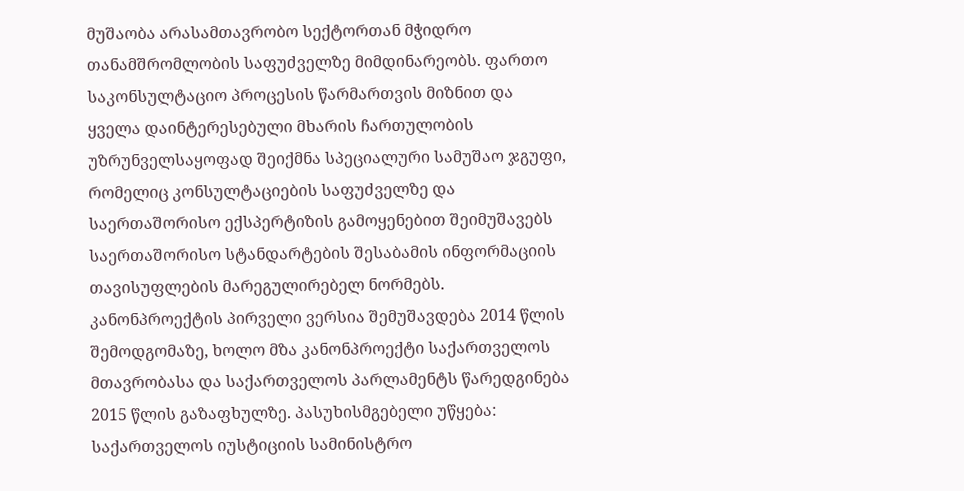მუშაობა არასამთავრობო სექტორთან მჭიდრო თანამშრომლობის საფუძველზე მიმდინარეობს. ფართო საკონსულტაციო პროცესის წარმართვის მიზნით და ყველა დაინტერესებული მხარის ჩართულობის უზრუნველსაყოფად შეიქმნა სპეციალური სამუშაო ჯგუფი, რომელიც კონსულტაციების საფუძველზე და საერთაშორისო ექსპერტიზის გამოყენებით შეიმუშავებს საერთაშორისო სტანდარტების შესაბამის ინფორმაციის თავისუფლების მარეგულირებელ ნორმებს. კანონპროექტის პირველი ვერსია შემუშავდება 2014 წლის შემოდგომაზე, ხოლო მზა კანონპროექტი საქართველოს მთავრობასა და საქართველოს პარლამენტს წარედგინება 2015 წლის გაზაფხულზე. პასუხისმგებელი უწყება: საქართველოს იუსტიციის სამინისტრო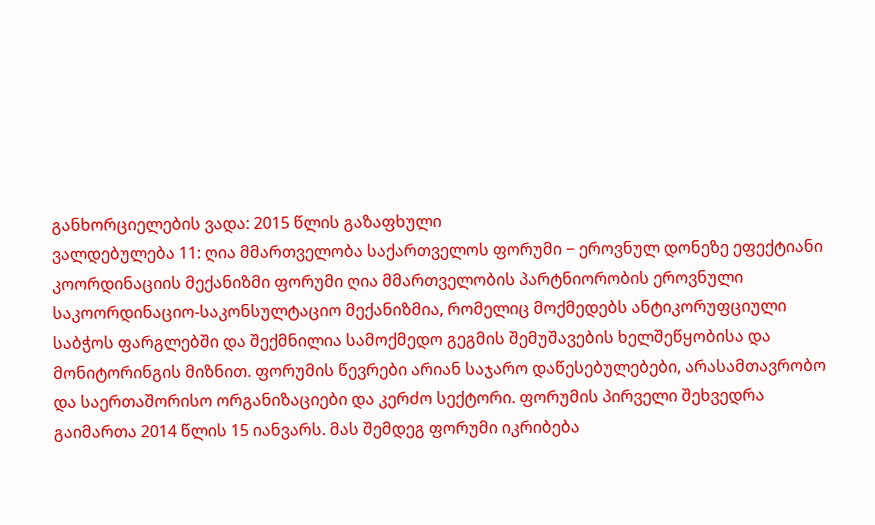განხორციელების ვადა: 2015 წლის გაზაფხული
ვალდებულება 11: ღია მმართველობა საქართველოს ფორუმი − ეროვნულ დონეზე ეფექტიანი კოორდინაციის მექანიზმი ფორუმი ღია მმართველობის პარტნიორობის ეროვნული საკოორდინაციო-საკონსულტაციო მექანიზმია, რომელიც მოქმედებს ანტიკორუფციული საბჭოს ფარგლებში და შექმნილია სამოქმედო გეგმის შემუშავების ხელშეწყობისა და მონიტორინგის მიზნით. ფორუმის წევრები არიან საჯარო დაწესებულებები, არასამთავრობო და საერთაშორისო ორგანიზაციები და კერძო სექტორი. ფორუმის პირველი შეხვედრა გაიმართა 2014 წლის 15 იანვარს. მას შემდეგ ფორუმი იკრიბება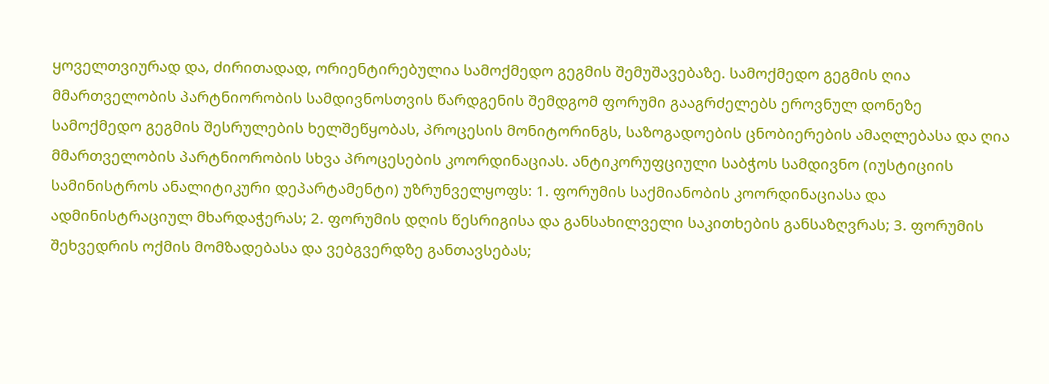ყოველთვიურად და, ძირითადად, ორიენტირებულია სამოქმედო გეგმის შემუშავებაზე. სამოქმედო გეგმის ღია მმართველობის პარტნიორობის სამდივნოსთვის წარდგენის შემდგომ ფორუმი გააგრძელებს ეროვნულ დონეზე სამოქმედო გეგმის შესრულების ხელშეწყობას, პროცესის მონიტორინგს, საზოგადოების ცნობიერების ამაღლებასა და ღია მმართველობის პარტნიორობის სხვა პროცესების კოორდინაციას. ანტიკორუფციული საბჭოს სამდივნო (იუსტიციის სამინისტროს ანალიტიკური დეპარტამენტი) უზრუნველყოფს: 1. ფორუმის საქმიანობის კოორდინაციასა და ადმინისტრაციულ მხარდაჭერას; 2. ფორუმის დღის წესრიგისა და განსახილველი საკითხების განსაზღვრას; 3. ფორუმის შეხვედრის ოქმის მომზადებასა და ვებგვერდზე განთავსებას;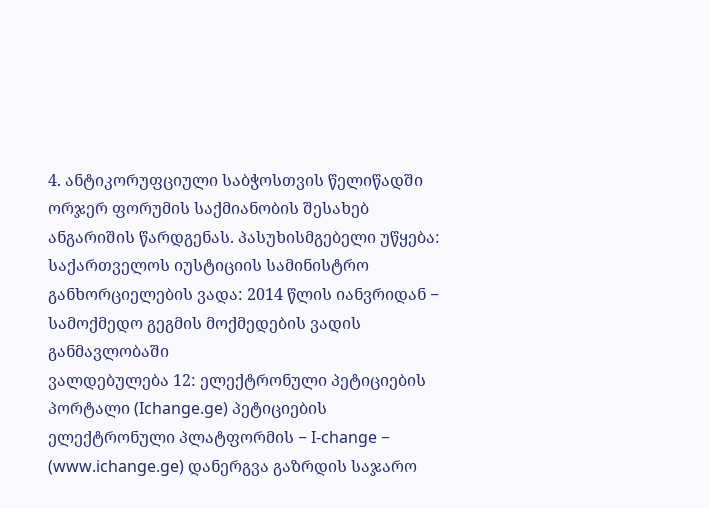4. ანტიკორუფციული საბჭოსთვის წელიწადში ორჯერ ფორუმის საქმიანობის შესახებ ანგარიშის წარდგენას. პასუხისმგებელი უწყება: საქართველოს იუსტიციის სამინისტრო განხორციელების ვადა: 2014 წლის იანვრიდან − სამოქმედო გეგმის მოქმედების ვადის განმავლობაში
ვალდებულება 12: ელექტრონული პეტიციების პორტალი (Ichange.ge) პეტიციების ელექტრონული პლატფორმის − I-change − (www.ichange.ge) დანერგვა გაზრდის საჯარო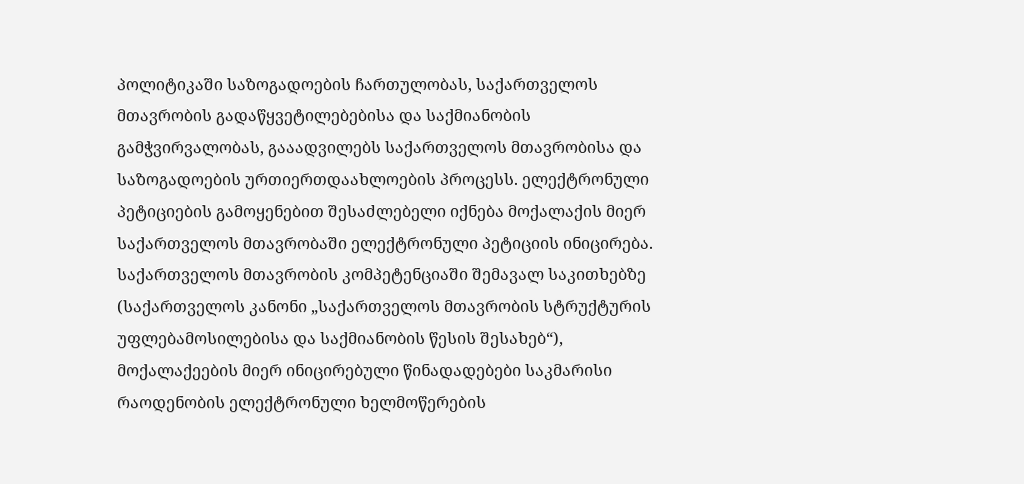პოლიტიკაში საზოგადოების ჩართულობას, საქართველოს მთავრობის გადაწყვეტილებებისა და საქმიანობის გამჭვირვალობას, გააადვილებს საქართველოს მთავრობისა და საზოგადოების ურთიერთდაახლოების პროცესს. ელექტრონული პეტიციების გამოყენებით შესაძლებელი იქნება მოქალაქის მიერ საქართველოს მთავრობაში ელექტრონული პეტიციის ინიცირება. საქართველოს მთავრობის კომპეტენციაში შემავალ საკითხებზე (საქართველოს კანონი „საქართველოს მთავრობის სტრუქტურის უფლებამოსილებისა და საქმიანობის წესის შესახებ“), მოქალაქეების მიერ ინიცირებული წინადადებები საკმარისი რაოდენობის ელექტრონული ხელმოწერების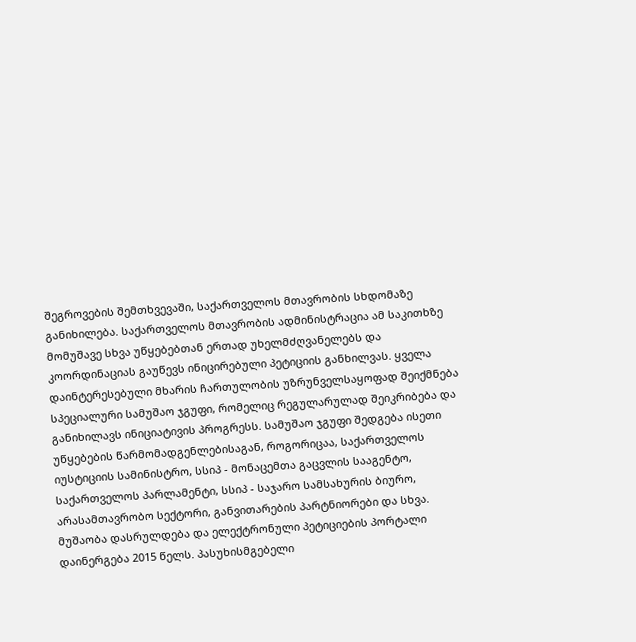შეგროვების შემთხვევაში, საქართველოს მთავრობის სხდომაზე განიხილება. საქართველოს მთავრობის ადმინისტრაცია ამ საკითხზე მომუშავე სხვა უწყებებთან ერთად უხელმძღვანელებს და კოორდინაციას გაუწევს ინიცირებული პეტიციის განხილვას. ყველა დაინტერესებული მხარის ჩართულობის უზრუნველსაყოფად შეიქმნება სპეციალური სამუშაო ჯგუფი, რომელიც რეგულარულად შეიკრიბება და განიხილავს ინიციატივის პროგრესს. სამუშაო ჯგუფი შედგება ისეთი უწყებების წარმომადგენლებისაგან, როგორიცაა, საქართველოს იუსტიციის სამინისტრო, სსიპ - მონაცემთა გაცვლის სააგენტო, საქართველოს პარლამენტი, სსიპ - საჯარო სამსახურის ბიურო, არასამთავრობო სექტორი, განვითარების პარტნიორები და სხვა. მუშაობა დასრულდება და ელექტრონული პეტიციების პორტალი დაინერგება 2015 წელს. პასუხისმგებელი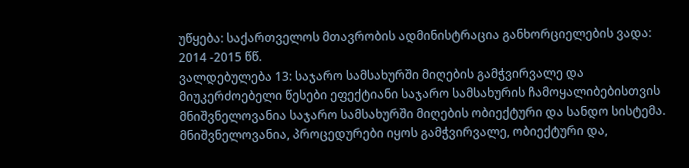უწყება: საქართველოს მთავრობის ადმინისტრაცია განხორციელების ვადა: 2014 -2015 წწ.
ვალდებულება 13: საჯარო სამსახურში მიღების გამჭვირვალე და მიუკერძოებელი წესები ეფექტიანი საჯარო სამსახურის ჩამოყალიბებისთვის მნიშვნელოვანია საჯარო სამსახურში მიღების ობიექტური და სანდო სისტემა. მნიშვნელოვანია, პროცედურები იყოს გამჭვირვალე, ობიექტური და,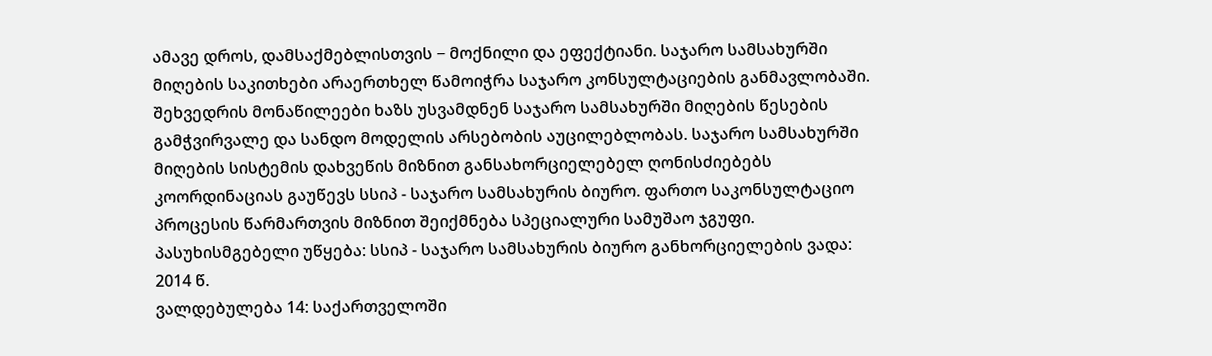ამავე დროს, დამსაქმებლისთვის − მოქნილი და ეფექტიანი. საჯარო სამსახურში მიღების საკითხები არაერთხელ წამოიჭრა საჯარო კონსულტაციების განმავლობაში. შეხვედრის მონაწილეები ხაზს უსვამდნენ საჯარო სამსახურში მიღების წესების გამჭვირვალე და სანდო მოდელის არსებობის აუცილებლობას. საჯარო სამსახურში მიღების სისტემის დახვეწის მიზნით განსახორციელებელ ღონისძიებებს კოორდინაციას გაუწევს სსიპ - საჯარო სამსახურის ბიურო. ფართო საკონსულტაციო პროცესის წარმართვის მიზნით შეიქმნება სპეციალური სამუშაო ჯგუფი. პასუხისმგებელი უწყება: სსიპ - საჯარო სამსახურის ბიურო განხორციელების ვადა: 2014 წ.
ვალდებულება 14: საქართველოში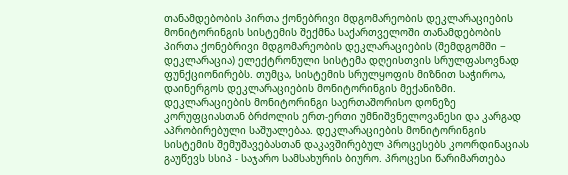თანამდებობის პირთა ქონებრივი მდგომარეობის დეკლარაციების მონიტორინგის სისტემის შექმნა საქართველოში თანამდებობის პირთა ქონებრივი მდგომარეობის დეკლარაციების (შემდგომში − დეკლარაცია) ელექტრონული სისტემა დღეისთვის სრულფასოვნად ფუნქციონირებს. თუმცა, სისტემის სრულყოფის მიზნით საჭიროა, დაინერგოს დეკლარაციების მონიტორინგის მექანიზმი. დეკლარაციების მონიტორინგი საერთაშორისო დონეზე კორუფციასთან ბრძოლის ერთ-ერთი უმნიშვნელოვანესი და კარგად აპრობირებული საშუალებაა. დეკლარაციების მონიტორინგის სისტემის შემუშავებასთან დაკავშირებულ პროცესებს კოორდინაციას გაუწევს სსიპ - საჯარო სამსახურის ბიურო. პროცესი წარიმართება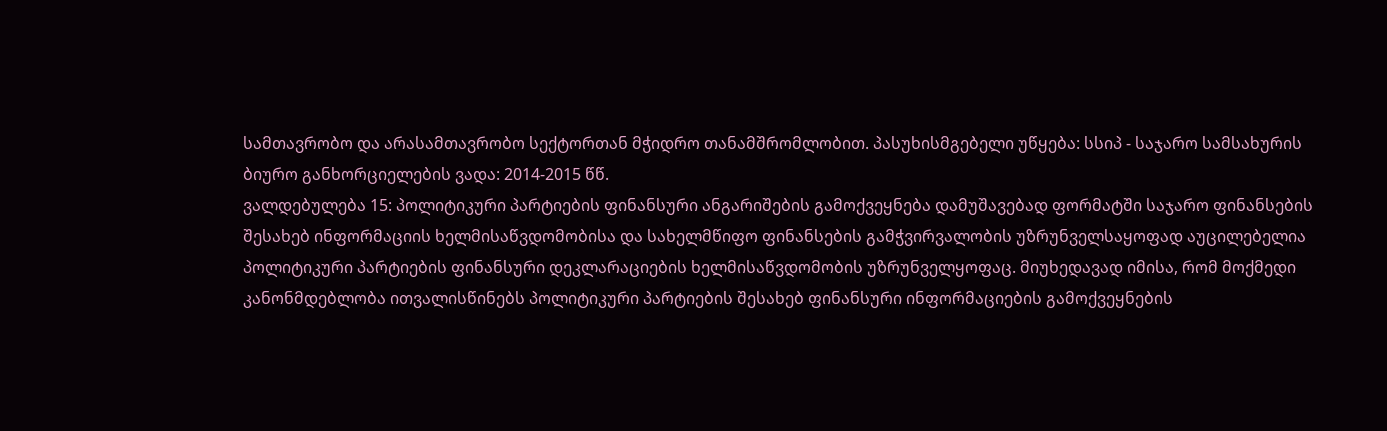სამთავრობო და არასამთავრობო სექტორთან მჭიდრო თანამშრომლობით. პასუხისმგებელი უწყება: სსიპ - საჯარო სამსახურის ბიურო განხორციელების ვადა: 2014-2015 წწ.
ვალდებულება 15: პოლიტიკური პარტიების ფინანსური ანგარიშების გამოქვეყნება დამუშავებად ფორმატში საჯარო ფინანსების შესახებ ინფორმაციის ხელმისაწვდომობისა და სახელმწიფო ფინანსების გამჭვირვალობის უზრუნველსაყოფად აუცილებელია პოლიტიკური პარტიების ფინანსური დეკლარაციების ხელმისაწვდომობის უზრუნველყოფაც. მიუხედავად იმისა, რომ მოქმედი კანონმდებლობა ითვალისწინებს პოლიტიკური პარტიების შესახებ ფინანსური ინფორმაციების გამოქვეყნების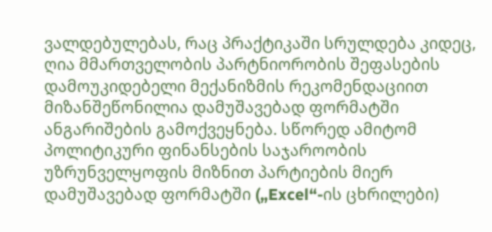ვალდებულებას, რაც პრაქტიკაში სრულდება კიდეც, ღია მმართველობის პარტნიორობის შეფასების დამოუკიდებელი მექანიზმის რეკომენდაციით მიზანშეწონილია დამუშავებად ფორმატში ანგარიშების გამოქვეყნება. სწორედ ამიტომ პოლიტიკური ფინანსების საჯაროობის უზრუნველყოფის მიზნით პარტიების მიერ დამუშავებად ფორმატში („Excel“-ის ცხრილები)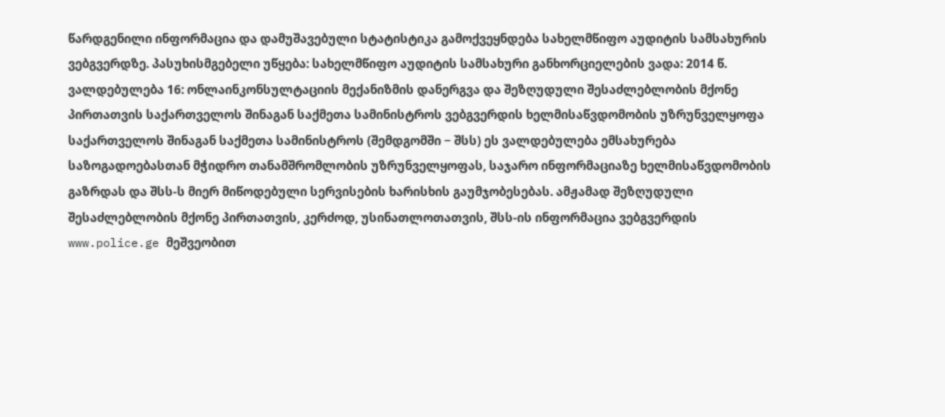წარდგენილი ინფორმაცია და დამუშავებული სტატისტიკა გამოქვეყნდება სახელმწიფო აუდიტის სამსახურის ვებგვერდზე. პასუხისმგებელი უწყება: სახელმწიფო აუდიტის სამსახური განხორციელების ვადა: 2014 წ.
ვალდებულება 16: ონლაინკონსულტაციის მექანიზმის დანერგვა და შეზღუდული შესაძლებლობის მქონე პირთათვის საქართველოს შინაგან საქმეთა სამინისტროს ვებგვერდის ხელმისაწვდომობის უზრუნველყოფა საქართველოს შინაგან საქმეთა სამინისტროს (შემდგომში − შსს) ეს ვალდებულება ემსახურება საზოგადოებასთან მჭიდრო თანამშრომლობის უზრუნველყოფას, საჯარო ინფორმაციაზე ხელმისაწვდომობის გაზრდას და შსს-ს მიერ მიწოდებული სერვისების ხარისხის გაუმჯობესებას. ამჟამად შეზღუდული შესაძლებლობის მქონე პირთათვის, კერძოდ, უსინათლოთათვის, შსს-ის ინფორმაცია ვებგვერდის www.police.ge მეშვეობით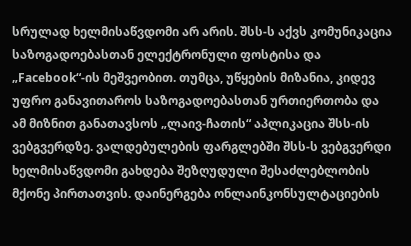სრულად ხელმისაწვდომი არ არის. შსს-ს აქვს კომუნიკაცია საზოგადოებასთან ელექტრონული ფოსტისა და „Facebook“-ის მეშვეობით. თუმცა, უწყების მიზანია, კიდევ უფრო განავითაროს საზოგადოებასთან ურთიერთობა და ამ მიზნით განათავსოს „ლაივ-ჩათის“ აპლიკაცია შსს-ის ვებგვერდზე. ვალდებულების ფარგლებში შსს-ს ვებგვერდი ხელმისაწვდომი გახდება შეზღუდული შესაძლებლობის მქონე პირთათვის. დაინერგება ონლაინკონსულტაციების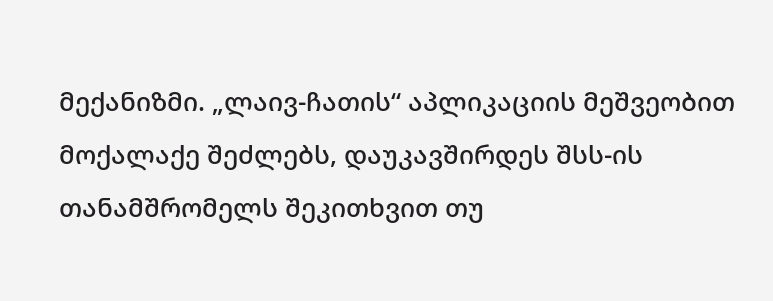მექანიზმი. „ლაივ-ჩათის“ აპლიკაციის მეშვეობით მოქალაქე შეძლებს, დაუკავშირდეს შსს-ის თანამშრომელს შეკითხვით თუ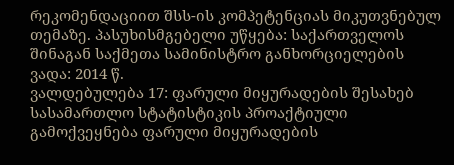რეკომენდაციით შსს-ის კომპეტენციას მიკუთვნებულ თემაზე. პასუხისმგებელი უწყება: საქართველოს შინაგან საქმეთა სამინისტრო განხორციელების ვადა: 2014 წ.
ვალდებულება 17: ფარული მიყურადების შესახებ სასამართლო სტატისტიკის პროაქტიული გამოქვეყნება ფარული მიყურადების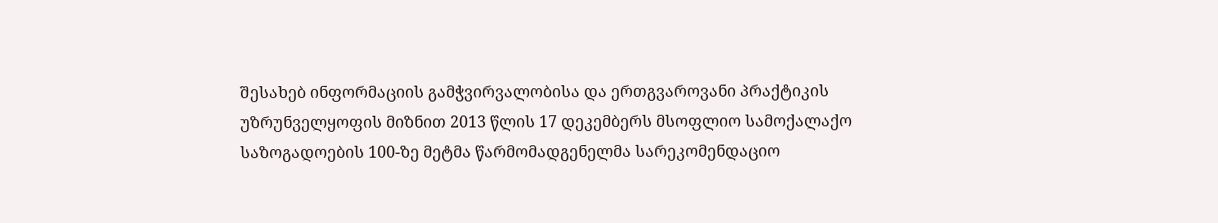შესახებ ინფორმაციის გამჭვირვალობისა და ერთგვაროვანი პრაქტიკის უზრუნველყოფის მიზნით 2013 წლის 17 დეკემბერს მსოფლიო სამოქალაქო საზოგადოების 100-ზე მეტმა წარმომადგენელმა სარეკომენდაციო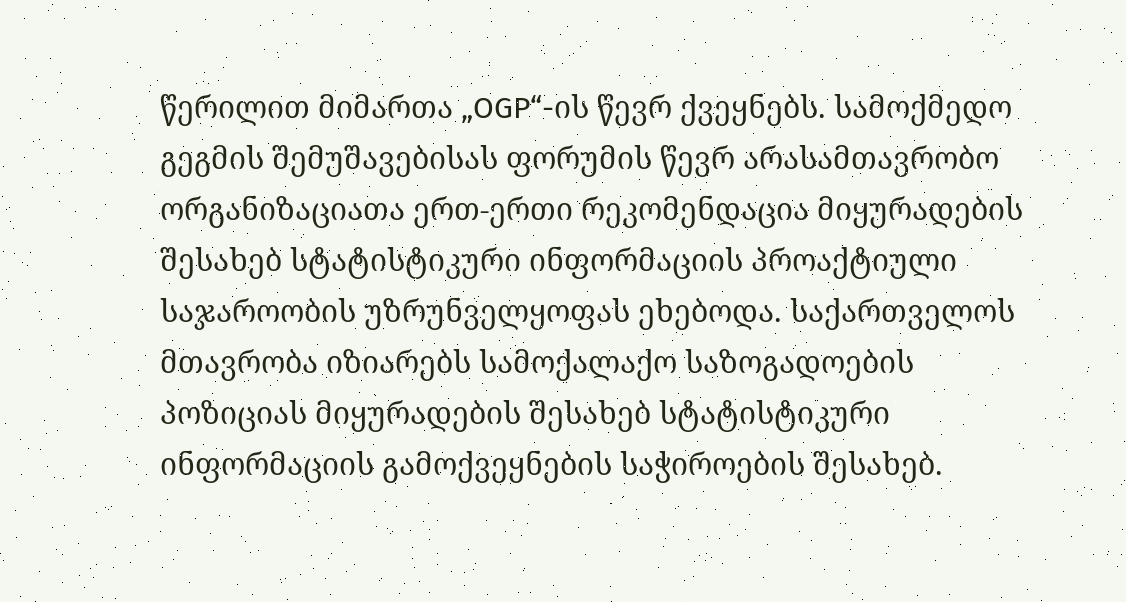წერილით მიმართა „OGP“-ის წევრ ქვეყნებს. სამოქმედო გეგმის შემუშავებისას ფორუმის წევრ არასამთავრობო ორგანიზაციათა ერთ-ერთი რეკომენდაცია მიყურადების შესახებ სტატისტიკური ინფორმაციის პროაქტიული საჯაროობის უზრუნველყოფას ეხებოდა. საქართველოს მთავრობა იზიარებს სამოქალაქო საზოგადოების პოზიციას მიყურადების შესახებ სტატისტიკური ინფორმაციის გამოქვეყნების საჭიროების შესახებ.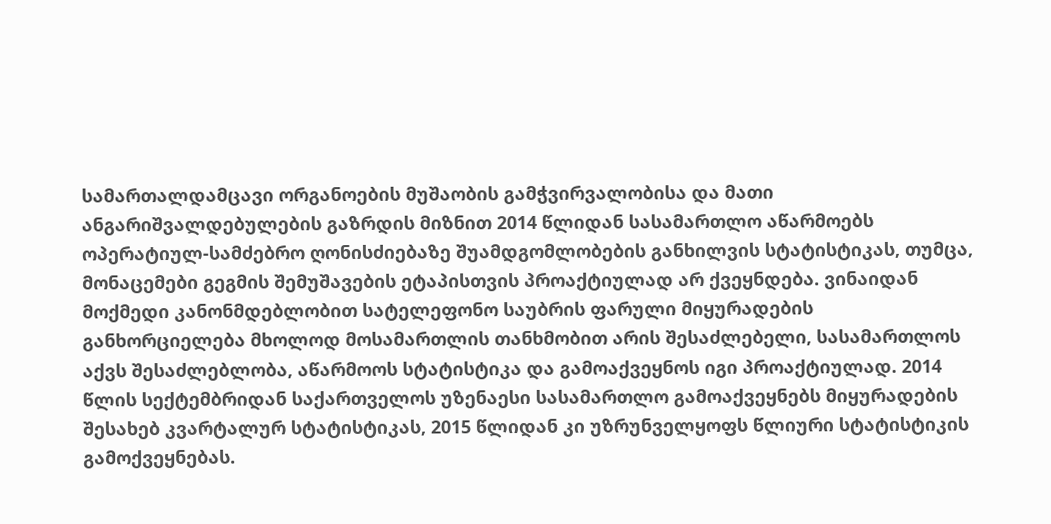სამართალდამცავი ორგანოების მუშაობის გამჭვირვალობისა და მათი ანგარიშვალდებულების გაზრდის მიზნით 2014 წლიდან სასამართლო აწარმოებს ოპერატიულ-სამძებრო ღონისძიებაზე შუამდგომლობების განხილვის სტატისტიკას, თუმცა, მონაცემები გეგმის შემუშავების ეტაპისთვის პროაქტიულად არ ქვეყნდება. ვინაიდან მოქმედი კანონმდებლობით სატელეფონო საუბრის ფარული მიყურადების განხორციელება მხოლოდ მოსამართლის თანხმობით არის შესაძლებელი, სასამართლოს აქვს შესაძლებლობა, აწარმოოს სტატისტიკა და გამოაქვეყნოს იგი პროაქტიულად. 2014 წლის სექტემბრიდან საქართველოს უზენაესი სასამართლო გამოაქვეყნებს მიყურადების შესახებ კვარტალურ სტატისტიკას, 2015 წლიდან კი უზრუნველყოფს წლიური სტატისტიკის გამოქვეყნებას.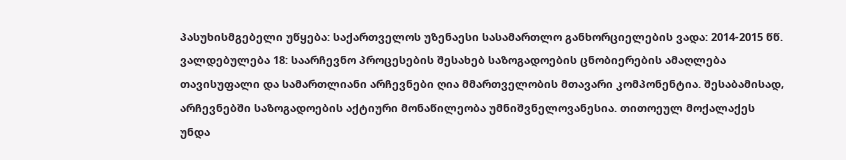პასუხისმგებელი უწყება: საქართველოს უზენაესი სასამართლო განხორციელების ვადა: 2014-2015 წწ.
ვალდებულება 18: საარჩევნო პროცესების შესახებ საზოგადოების ცნობიერების ამაღლება თავისუფალი და სამართლიანი არჩევნები ღია მმართველობის მთავარი კომპონენტია. შესაბამისად, არჩევნებში საზოგადოების აქტიური მონაწილეობა უმნიშვნელოვანესია. თითოეულ მოქალაქეს უნდა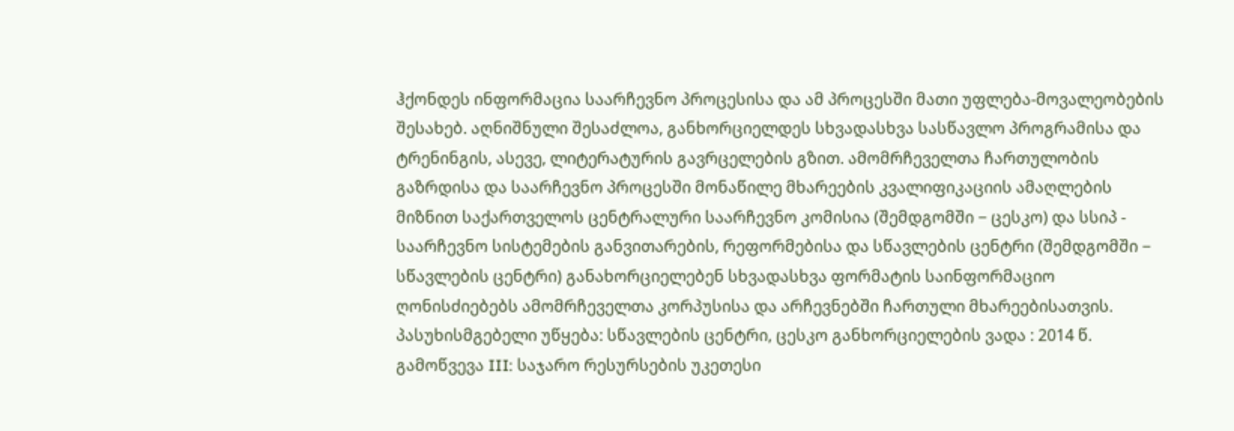ჰქონდეს ინფორმაცია საარჩევნო პროცესისა და ამ პროცესში მათი უფლება-მოვალეობების შესახებ. აღნიშნული შესაძლოა, განხორციელდეს სხვადასხვა სასწავლო პროგრამისა და ტრენინგის, ასევე, ლიტერატურის გავრცელების გზით. ამომრჩეველთა ჩართულობის გაზრდისა და საარჩევნო პროცესში მონაწილე მხარეების კვალიფიკაციის ამაღლების მიზნით საქართველოს ცენტრალური საარჩევნო კომისია (შემდგომში − ცესკო) და სსიპ - საარჩევნო სისტემების განვითარების, რეფორმებისა და სწავლების ცენტრი (შემდგომში − სწავლების ცენტრი) განახორციელებენ სხვადასხვა ფორმატის საინფორმაციო ღონისძიებებს ამომრჩეველთა კორპუსისა და არჩევნებში ჩართული მხარეებისათვის. პასუხისმგებელი უწყება: სწავლების ცენტრი, ცესკო განხორციელების ვადა : 2014 წ.
გამოწვევა III: საჯარო რესურსების უკეთესი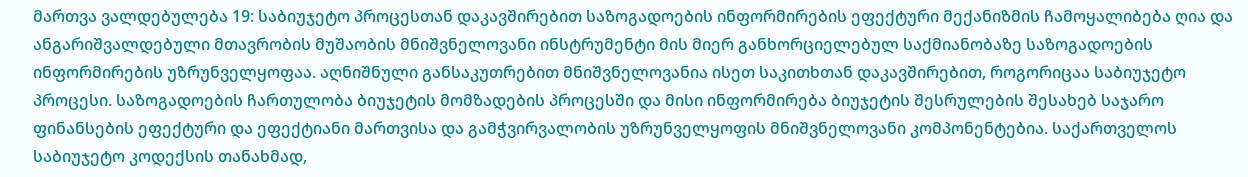მართვა ვალდებულება 19: საბიუჯეტო პროცესთან დაკავშირებით საზოგადოების ინფორმირების ეფექტური მექანიზმის ჩამოყალიბება ღია და ანგარიშვალდებული მთავრობის მუშაობის მნიშვნელოვანი ინსტრუმენტი მის მიერ განხორციელებულ საქმიანობაზე საზოგადოების ინფორმირების უზრუნველყოფაა. აღნიშნული განსაკუთრებით მნიშვნელოვანია ისეთ საკითხთან დაკავშირებით, როგორიცაა საბიუჯეტო პროცესი. საზოგადოების ჩართულობა ბიუჯეტის მომზადების პროცესში და მისი ინფორმირება ბიუჯეტის შესრულების შესახებ საჯარო ფინანსების ეფექტური და ეფექტიანი მართვისა და გამჭვირვალობის უზრუნველყოფის მნიშვნელოვანი კომპონენტებია. საქართველოს საბიუჯეტო კოდექსის თანახმად,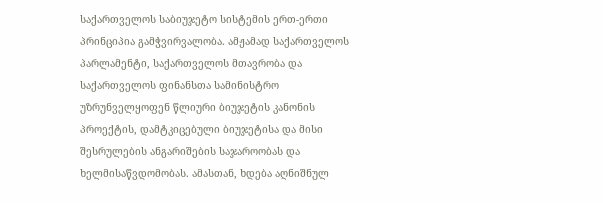საქართველოს საბიუჯეტო სისტემის ერთ-ერთი პრინციპია გამჭვირვალობა. ამჟამად საქართველოს პარლამენტი, საქართველოს მთავრობა და საქართველოს ფინანსთა სამინისტრო უზრუნველყოფენ წლიური ბიუჯეტის კანონის პროექტის, დამტკიცებული ბიუჯეტისა და მისი შესრულების ანგარიშების საჯაროობას და ხელმისაწვდომობას. ამასთან, ხდება აღნიშნულ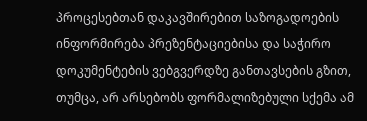პროცესებთან დაკავშირებით საზოგადოების ინფორმირება პრეზენტაციებისა და საჭირო დოკუმენტების ვებგვერდზე განთავსების გზით, თუმცა, არ არსებობს ფორმალიზებული სქემა ამ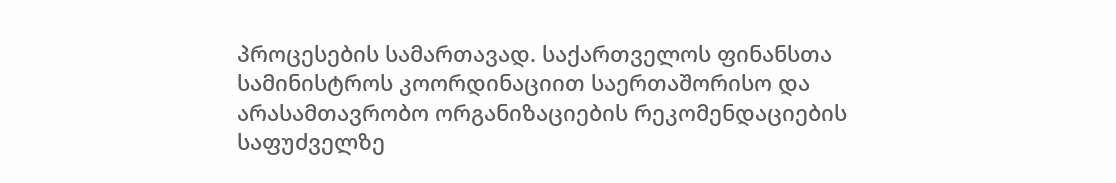პროცესების სამართავად. საქართველოს ფინანსთა სამინისტროს კოორდინაციით საერთაშორისო და არასამთავრობო ორგანიზაციების რეკომენდაციების საფუძველზე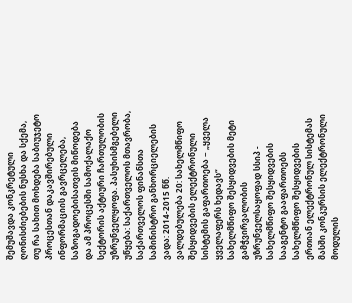შემუშავდა კონკრეტული ღონისძიებების ნუსხა და სქემა, თუ რა სახით მოხდება საბიუჯეტო პროცესთან დაკავშირებული ინფორმაციის გავრცელება, საზოგადოებისათვის მიწოდება და ამ პროცესში სამოქალაქო სექტორის აქტიური ჩართულობის უზრუნველყოფა. პასუხისმგებელი უწყება: საქართველოს მთავრობა, საქართველოს ფინანსთა სამინისტრო განხორციელების ვადა: 2014-2015 წწ.
ვალდებულება 20: სახელმწიფო შესყიდვების ელექტრონული სისტემის გაფართოება − „ყველა ყველაფერს ხედავს“ სახელმწიფო შესყიდვების მეტი გამჭვირვალობის უზრუნველსაყოფად სსიპ - სახელმწიფო შესყიდვების სააგენტო გააფართოებს სახელმწიფო შესყიდვების ერთიან ელექტრონულ სისტემას მასში კონკურსის ელექტრონული მოდულის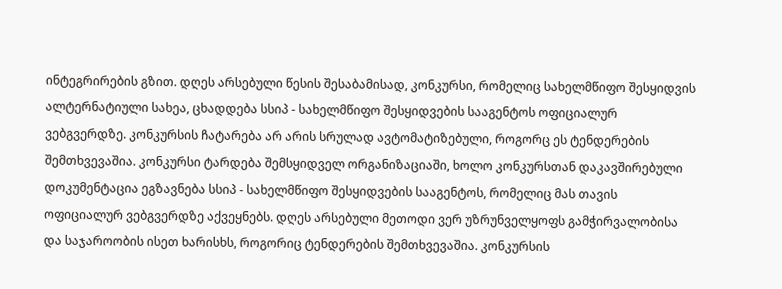ინტეგრირების გზით. დღეს არსებული წესის შესაბამისად, კონკურსი, რომელიც სახელმწიფო შესყიდვის ალტერნატიული სახეა, ცხადდება სსიპ - სახელმწიფო შესყიდვების სააგენტოს ოფიციალურ ვებგვერდზე. კონკურსის ჩატარება არ არის სრულად ავტომატიზებული, როგორც ეს ტენდერების შემთხვევაშია. კონკურსი ტარდება შემსყიდველ ორგანიზაციაში, ხოლო კონკურსთან დაკავშირებული დოკუმენტაცია ეგზავნება სსიპ - სახელმწიფო შესყიდვების სააგენტოს, რომელიც მას თავის ოფიციალურ ვებგვერდზე აქვეყნებს. დღეს არსებული მეთოდი ვერ უზრუნველყოფს გამჭირვალობისა და საჯაროობის ისეთ ხარისხს, როგორიც ტენდერების შემთხვევაშია. კონკურსის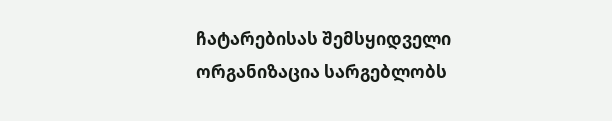ჩატარებისას შემსყიდველი ორგანიზაცია სარგებლობს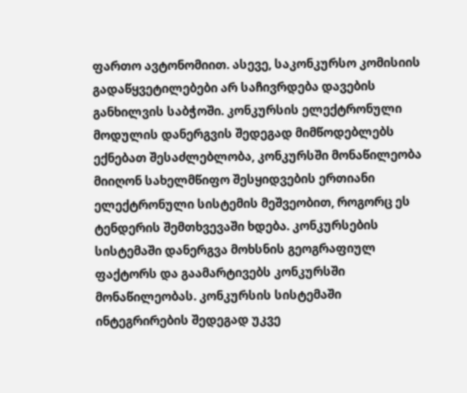ფართო ავტონომიით. ასევე, საკონკურსო კომისიის გადაწყვეტილებები არ საჩივრდება დავების განხილვის საბჭოში. კონკურსის ელექტრონული მოდულის დანერგვის შედეგად მიმწოდებლებს ექნებათ შესაძლებლობა, კონკურსში მონაწილეობა მიიღონ სახელმწიფო შესყიდვების ერთიანი ელექტრონული სისტემის მეშვეობით, როგორც ეს ტენდერის შემთხვევაში ხდება. კონკურსების სისტემაში დანერგვა მოხსნის გეოგრაფიულ ფაქტორს და გაამარტივებს კონკურსში მონაწილეობას. კონკურსის სისტემაში ინტეგრირების შედეგად უკვე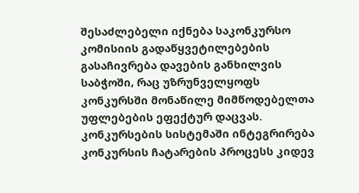შესაძლებელი იქნება საკონკურსო კომისიის გადაწყვეტილებების გასაჩივრება დავების განხილვის საბჭოში, რაც უზრუნველყოფს კონკურსში მონაწილე მიმწოდებელთა უფლებების ეფექტურ დაცვას. კონკურსების სისტემაში ინტეგრირება კონკურსის ჩატარების პროცესს კიდევ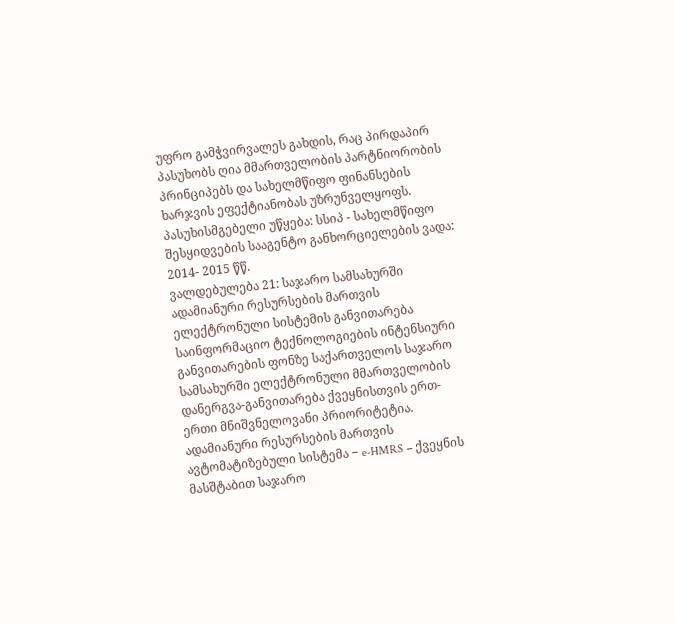უფრო გამჭვირვალეს გახდის, რაც პირდაპირ პასუხობს ღია მმართველობის პარტნიორობის პრინციპებს და სახელმწიფო ფინანსების ხარჯვის ეფექტიანობას უზრუნველყოფს. პასუხისმგებელი უწყება: სსიპ - სახელმწიფო შესყიდვების სააგენტო განხორციელების ვადა: 2014- 2015 წწ.
ვალდებულება 21: საჯარო სამსახურში ადამიანური რესურსების მართვის ელექტრონული სისტემის განვითარება საინფორმაციო ტექნოლოგიების ინტენსიური განვითარების ფონზე საქართველოს საჯარო სამსახურში ელექტრონული მმართველობის დანერგვა-განვითარება ქვეყნისთვის ერთ-ერთი მნიშვნელოვანი პრიორიტეტია. ადამიანური რესურსების მართვის ავტომატიზებული სისტემა − e-HMRS − ქვეყნის მასშტაბით საჯარო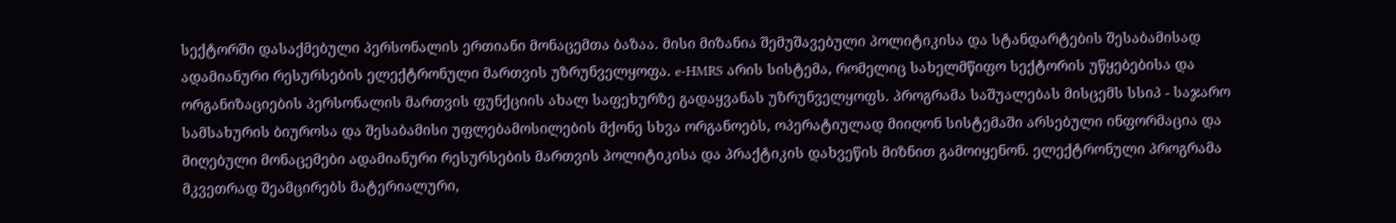სექტორში დასაქმებული პერსონალის ერთიანი მონაცემთა ბაზაა. მისი მიზანია შემუშავებული პოლიტიკისა და სტანდარტების შესაბამისად ადამიანური რესურსების ელექტრონული მართვის უზრუნველყოფა. e-HMRS არის სისტემა, რომელიც სახელმწიფო სექტორის უწყებებისა და ორგანიზაციების პერსონალის მართვის ფუნქციის ახალ საფეხურზე გადაყვანას უზრუნველყოფს. პროგრამა საშუალებას მისცემს სსიპ - საჯარო სამსახურის ბიუროსა და შესაბამისი უფლებამოსილების მქონე სხვა ორგანოებს, ოპერატიულად მიიღონ სისტემაში არსებული ინფორმაცია და მიღებული მონაცემები ადამიანური რესურსების მართვის პოლიტიკისა და პრაქტიკის დახვეწის მიზნით გამოიყენონ. ელექტრონული პროგრამა მკვეთრად შეამცირებს მატერიალური,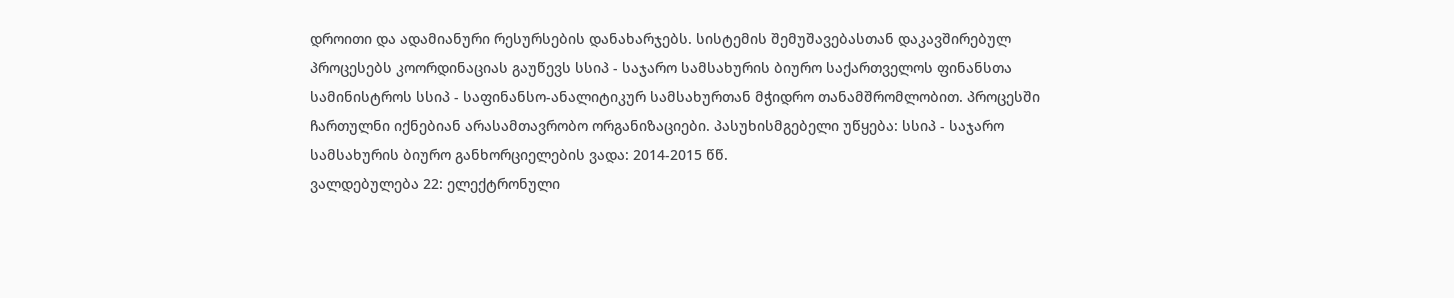დროითი და ადამიანური რესურსების დანახარჯებს. სისტემის შემუშავებასთან დაკავშირებულ პროცესებს კოორდინაციას გაუწევს სსიპ - საჯარო სამსახურის ბიურო საქართველოს ფინანსთა სამინისტროს სსიპ - საფინანსო-ანალიტიკურ სამსახურთან მჭიდრო თანამშრომლობით. პროცესში ჩართულნი იქნებიან არასამთავრობო ორგანიზაციები. პასუხისმგებელი უწყება: სსიპ - საჯარო სამსახურის ბიურო განხორციელების ვადა: 2014-2015 წწ.
ვალდებულება 22: ელექტრონული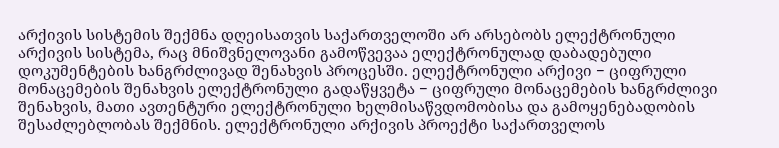არქივის სისტემის შექმნა დღეისათვის საქართველოში არ არსებობს ელექტრონული არქივის სისტემა, რაც მნიშვნელოვანი გამოწვევაა ელექტრონულად დაბადებული დოკუმენტების ხანგრძლივად შენახვის პროცესში. ელექტრონული არქივი − ციფრული მონაცემების შენახვის ელექტრონული გადაწყვეტა − ციფრული მონაცემების ხანგრძლივი შენახვის, მათი ავთენტური ელექტრონული ხელმისაწვდომობისა და გამოყენებადობის შესაძლებლობას შექმნის. ელექტრონული არქივის პროექტი საქართველოს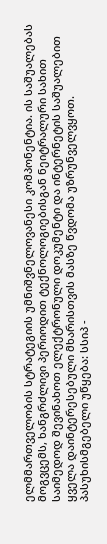ელმმართველობის სტრატეგიის უმნიშვნელოვანესი კომპონენტია. ის საშუალებას მოგვცემს, ხანგრძლივი პერიოდით ტექნოლოგიებისგან ნეიტრალური სახით საიმედოდ შევინახოთ ელექტრონული დოკუმენტი და ინტერნეტის საშუალებით ყველა დაინტერესებული მხარისთვის მასზე წვდომა უზრუნველვყოთ. პასუხისმგებელი უწყება: სსიპ -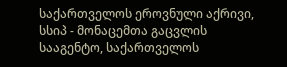საქართველოს ეროვნული აქრივი, სსიპ - მონაცემთა გაცვლის სააგენტო, საქართველოს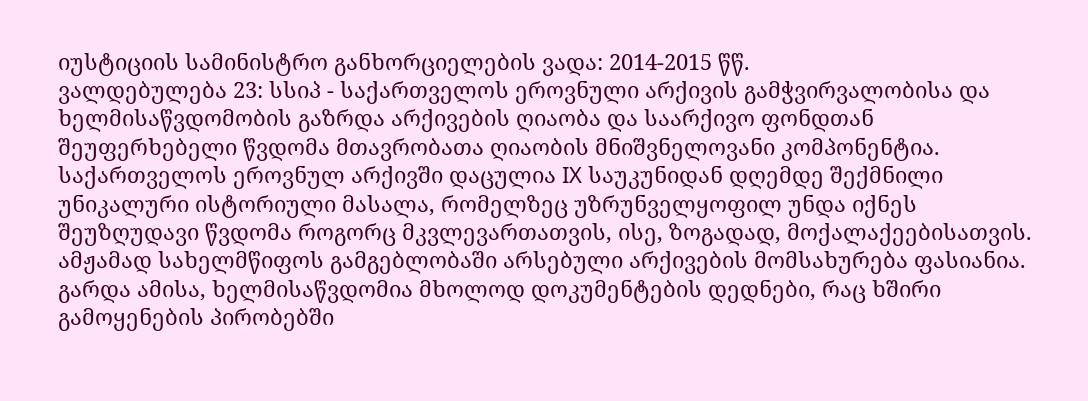იუსტიციის სამინისტრო განხორციელების ვადა: 2014-2015 წწ.
ვალდებულება 23: სსიპ - საქართველოს ეროვნული არქივის გამჭვირვალობისა და ხელმისაწვდომობის გაზრდა არქივების ღიაობა და საარქივო ფონდთან შეუფერხებელი წვდომა მთავრობათა ღიაობის მნიშვნელოვანი კომპონენტია. საქართველოს ეროვნულ არქივში დაცულია IX საუკუნიდან დღემდე შექმნილი უნიკალური ისტორიული მასალა, რომელზეც უზრუნველყოფილ უნდა იქნეს შეუზღუდავი წვდომა როგორც მკვლევართათვის, ისე, ზოგადად, მოქალაქეებისათვის. ამჟამად სახელმწიფოს გამგებლობაში არსებული არქივების მომსახურება ფასიანია. გარდა ამისა, ხელმისაწვდომია მხოლოდ დოკუმენტების დედნები, რაც ხშირი გამოყენების პირობებში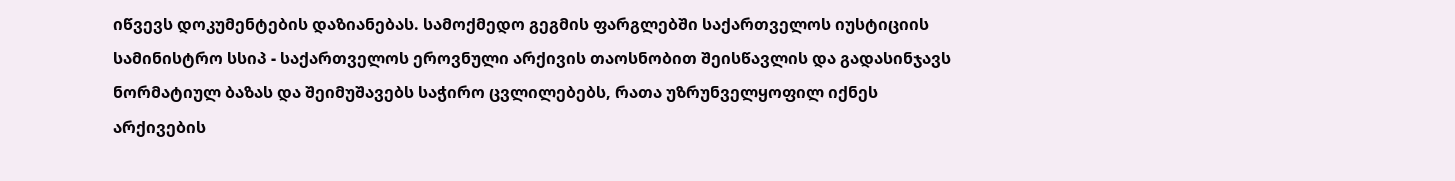იწვევს დოკუმენტების დაზიანებას. სამოქმედო გეგმის ფარგლებში საქართველოს იუსტიციის სამინისტრო სსიპ - საქართველოს ეროვნული არქივის თაოსნობით შეისწავლის და გადასინჯავს ნორმატიულ ბაზას და შეიმუშავებს საჭირო ცვლილებებს, რათა უზრუნველყოფილ იქნეს არქივების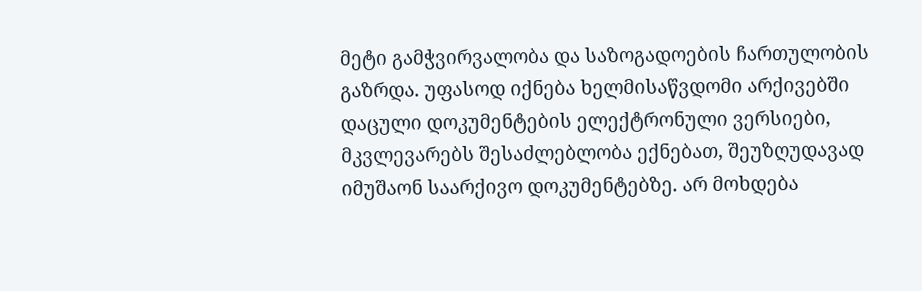მეტი გამჭვირვალობა და საზოგადოების ჩართულობის გაზრდა. უფასოდ იქნება ხელმისაწვდომი არქივებში დაცული დოკუმენტების ელექტრონული ვერსიები, მკვლევარებს შესაძლებლობა ექნებათ, შეუზღუდავად იმუშაონ საარქივო დოკუმენტებზე. არ მოხდება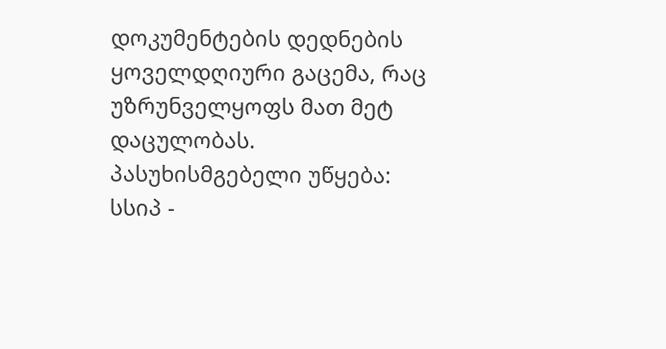დოკუმენტების დედნების ყოველდღიური გაცემა, რაც უზრუნველყოფს მათ მეტ დაცულობას. პასუხისმგებელი უწყება: სსიპ -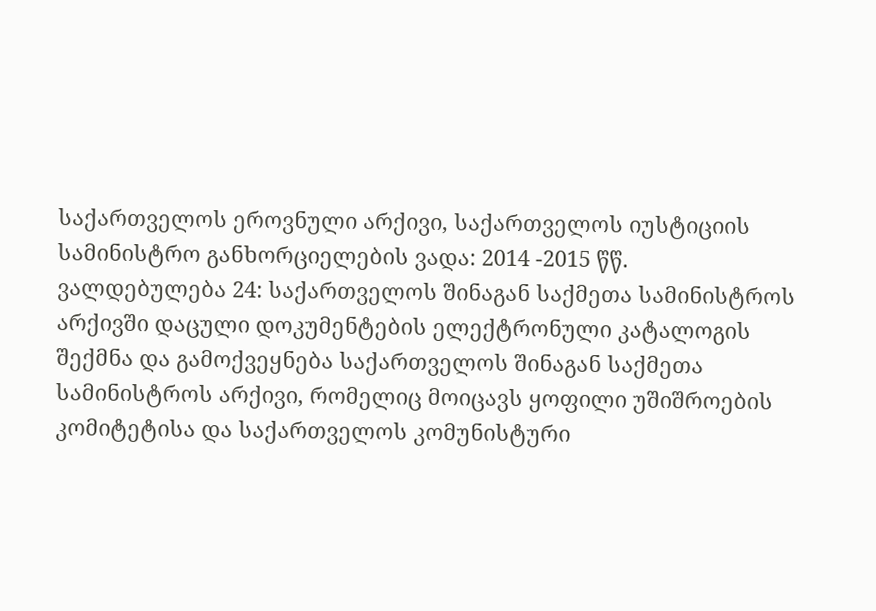საქართველოს ეროვნული არქივი, საქართველოს იუსტიციის სამინისტრო განხორციელების ვადა: 2014 -2015 წწ.
ვალდებულება 24: საქართველოს შინაგან საქმეთა სამინისტროს არქივში დაცული დოკუმენტების ელექტრონული კატალოგის შექმნა და გამოქვეყნება საქართველოს შინაგან საქმეთა სამინისტროს არქივი, რომელიც მოიცავს ყოფილი უშიშროების კომიტეტისა და საქართველოს კომუნისტური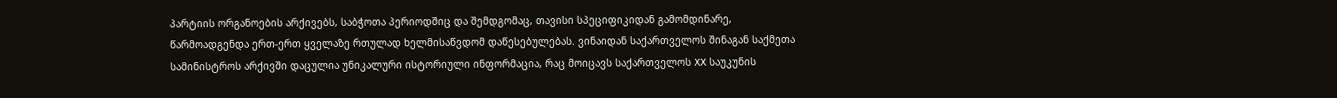პარტიის ორგანოების არქივებს, საბჭოთა პერიოდშიც და შემდგომაც, თავისი სპეციფიკიდან გამომდინარე, წარმოადგენდა ერთ-ერთ ყველაზე რთულად ხელმისაწვდომ დაწესებულებას. ვინაიდან საქართველოს შინაგან საქმეთა სამინისტროს არქივში დაცულია უნიკალური ისტორიული ინფორმაცია, რაც მოიცავს საქართველოს XX საუკუნის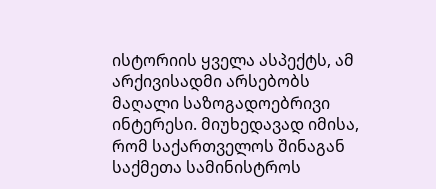ისტორიის ყველა ასპექტს, ამ არქივისადმი არსებობს მაღალი საზოგადოებრივი ინტერესი. მიუხედავად იმისა, რომ საქართველოს შინაგან საქმეთა სამინისტროს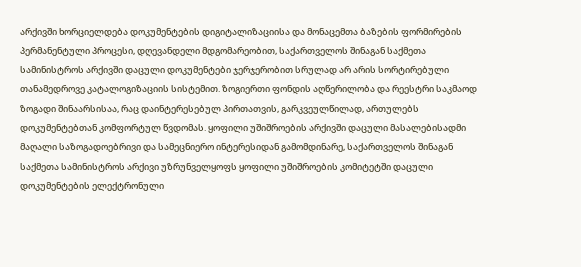არქივში ხორციელდება დოკუმენტების დიგიტალიზაციისა და მონაცემთა ბაზების ფორმირების პერმანენტული პროცესი, დღევანდელი მდგომარეობით, საქართველოს შინაგან საქმეთა სამინისტროს არქივში დაცული დოკუმენტები ჯერჯერობით სრულად არ არის სორტირებული თანამედროვე კატალოგიზაციის სისტემით. ზოგიერთი ფონდის აღწერილობა და რეესტრი საკმაოდ ზოგადი შინაარსისაა, რაც დაინტერესებულ პირთათვის, გარკვეულწილად, ართულებს დოკუმენტებთან კომფორტულ წვდომას. ყოფილი უშიშროების არქივში დაცული მასალებისადმი მაღალი საზოგადოებრივი და სამეცნიერო ინტერესიდან გამომდინარე, საქართველოს შინაგან საქმეთა სამინისტროს არქივი უზრუნველყოფს ყოფილი უშიშროების კომიტეტში დაცული დოკუმენტების ელექტრონული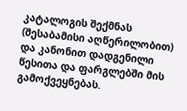კატალოგის შექმნას (შესაბამისი აღწერილობით) და კანონით დადგენილი წესითა და ფარგლებში მის გამოქვეყნებას.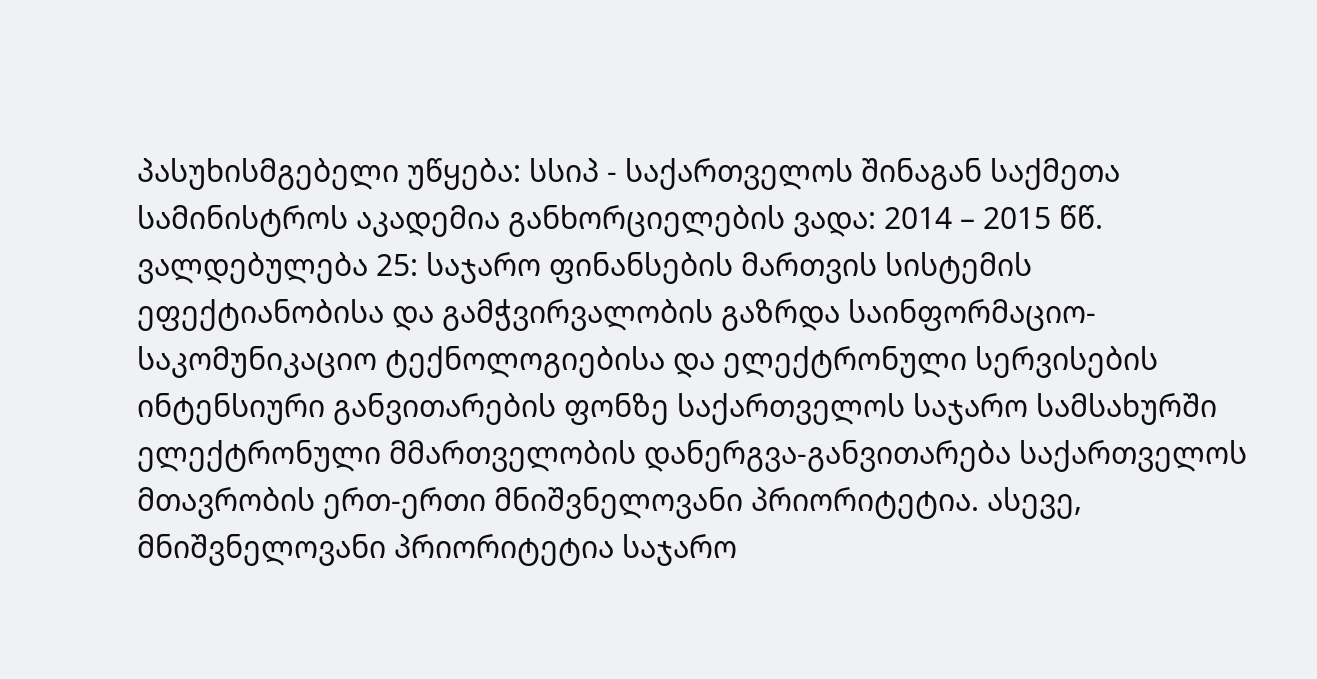პასუხისმგებელი უწყება: სსიპ - საქართველოს შინაგან საქმეთა სამინისტროს აკადემია განხორციელების ვადა: 2014 – 2015 წწ.
ვალდებულება 25: საჯარო ფინანსების მართვის სისტემის ეფექტიანობისა და გამჭვირვალობის გაზრდა საინფორმაციო-საკომუნიკაციო ტექნოლოგიებისა და ელექტრონული სერვისების ინტენსიური განვითარების ფონზე საქართველოს საჯარო სამსახურში ელექტრონული მმართველობის დანერგვა-განვითარება საქართველოს მთავრობის ერთ-ერთი მნიშვნელოვანი პრიორიტეტია. ასევე, მნიშვნელოვანი პრიორიტეტია საჯარო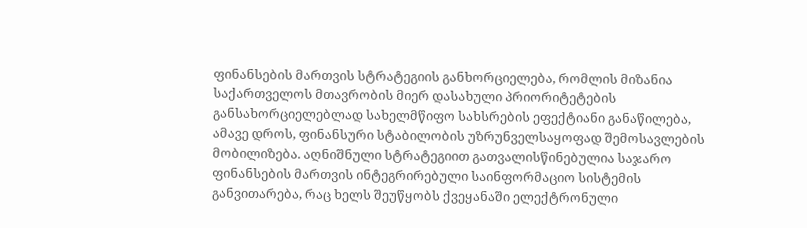ფინანსების მართვის სტრატეგიის განხორციელება, რომლის მიზანია საქართველოს მთავრობის მიერ დასახული პრიორიტეტების განსახორციელებლად სახელმწიფო სახსრების ეფექტიანი განაწილება, ამავე დროს, ფინანსური სტაბილობის უზრუნველსაყოფად შემოსავლების მობილიზება. აღნიშნული სტრატეგიით გათვალისწინებულია საჯარო ფინანსების მართვის ინტეგრირებული საინფორმაციო სისტემის განვითარება, რაც ხელს შეუწყობს ქვეყანაში ელექტრონული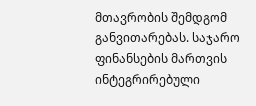მთავრობის შემდგომ განვითარებას. საჯარო ფინანსების მართვის ინტეგრირებული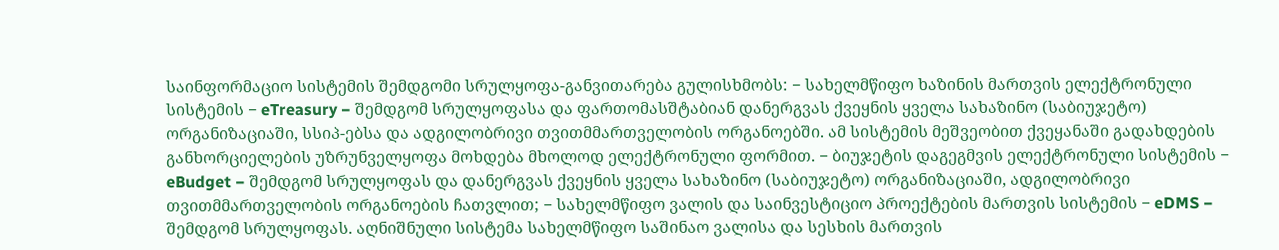საინფორმაციო სისტემის შემდგომი სრულყოფა-განვითარება გულისხმობს: − სახელმწიფო ხაზინის მართვის ელექტრონული სისტემის − eTreasury − შემდგომ სრულყოფასა და ფართომასშტაბიან დანერგვას ქვეყნის ყველა სახაზინო (საბიუჯეტო) ორგანიზაციაში, სსიპ-ებსა და ადგილობრივი თვითმმართველობის ორგანოებში. ამ სისტემის მეშვეობით ქვეყანაში გადახდების განხორციელების უზრუნველყოფა მოხდება მხოლოდ ელექტრონული ფორმით. − ბიუჯეტის დაგეგმვის ელექტრონული სისტემის − eBudget − შემდგომ სრულყოფას და დანერგვას ქვეყნის ყველა სახაზინო (საბიუჯეტო) ორგანიზაციაში, ადგილობრივი თვითმმართველობის ორგანოების ჩათვლით; − სახელმწიფო ვალის და საინვესტიციო პროექტების მართვის სისტემის − eDMS − შემდგომ სრულყოფას. აღნიშნული სისტემა სახელმწიფო საშინაო ვალისა და სესხის მართვის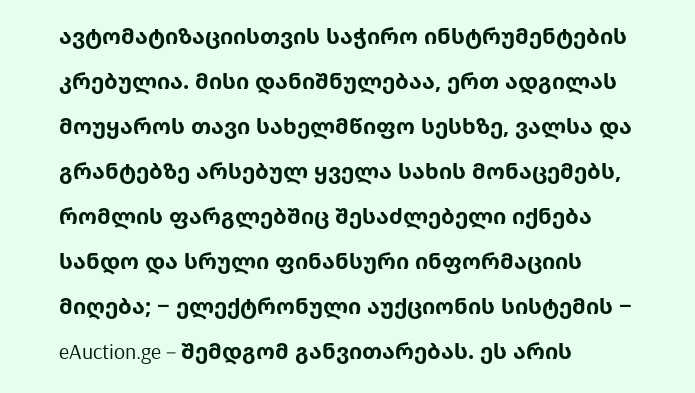ავტომატიზაციისთვის საჭირო ინსტრუმენტების კრებულია. მისი დანიშნულებაა, ერთ ადგილას მოუყაროს თავი სახელმწიფო სესხზე, ვალსა და გრანტებზე არსებულ ყველა სახის მონაცემებს, რომლის ფარგლებშიც შესაძლებელი იქნება სანდო და სრული ფინანსური ინფორმაციის მიღება; − ელექტრონული აუქციონის სისტემის − eAuction.ge − შემდგომ განვითარებას. ეს არის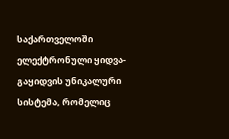საქართველოში ელექტრონული ყიდვა-გაყიდვის უნიკალური სისტემა, რომელიც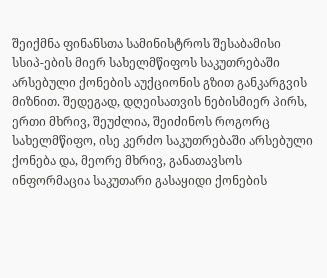შეიქმნა ფინანსთა სამინისტროს შესაბამისი სსიპ-ების მიერ სახელმწიფოს საკუთრებაში არსებული ქონების აუქციონის გზით განკარგვის მიზნით. შედეგად, დღეისათვის ნებისმიერ პირს, ერთი მხრივ, შეუძლია, შეიძინოს როგორც სახელმწიფო, ისე კერძო საკუთრებაში არსებული ქონება და, მეორე მხრივ, განათავსოს ინფორმაცია საკუთარი გასაყიდი ქონების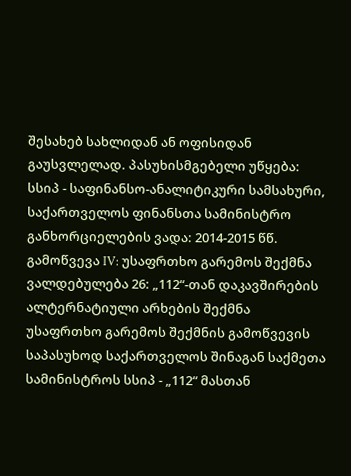შესახებ სახლიდან ან ოფისიდან გაუსვლელად. პასუხისმგებელი უწყება: სსიპ - საფინანსო-ანალიტიკური სამსახური, საქართველოს ფინანსთა სამინისტრო განხორციელების ვადა: 2014-2015 წწ.
გამოწვევა IV: უსაფრთხო გარემოს შექმნა
ვალდებულება 26: „112“-თან დაკავშირების ალტერნატიული არხების შექმნა უსაფრთხო გარემოს შექმნის გამოწვევის საპასუხოდ საქართველოს შინაგან საქმეთა სამინისტროს სსიპ - „112“ მასთან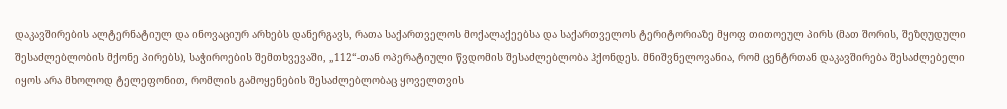დაკავშირების ალტერნატიულ და ინოვაციურ არხებს დანერგავს, რათა საქართველოს მოქალაქეებსა და საქართველოს ტერიტორიაზე მყოფ თითოეულ პირს (მათ შორის, შეზღუდული შესაძლებლობის მქონე პირებს), საჭიროების შემთხვევაში, „112“-თან ოპერატიული წვდომის შესაძლებლობა ჰქონდეს. მნიშვნელოვანია, რომ ცენტრთან დაკავშირება შესაძლებელი იყოს არა მხოლოდ ტელეფონით, რომლის გამოყენების შესაძლებლობაც ყოველთვის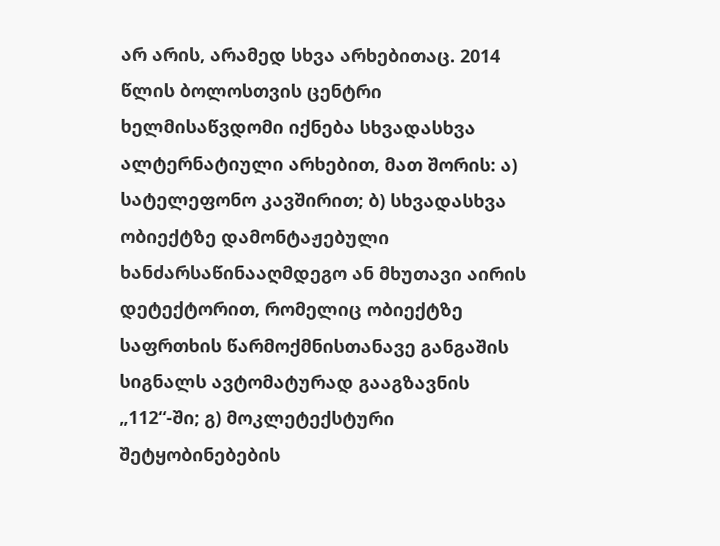არ არის, არამედ სხვა არხებითაც. 2014 წლის ბოლოსთვის ცენტრი ხელმისაწვდომი იქნება სხვადასხვა ალტერნატიული არხებით, მათ შორის: ა) სატელეფონო კავშირით; ბ) სხვადასხვა ობიექტზე დამონტაჟებული ხანძარსაწინააღმდეგო ან მხუთავი აირის დეტექტორით, რომელიც ობიექტზე საფრთხის წარმოქმნისთანავე განგაშის სიგნალს ავტომატურად გააგზავნის „112“-ში; გ) მოკლეტექსტური შეტყობინებების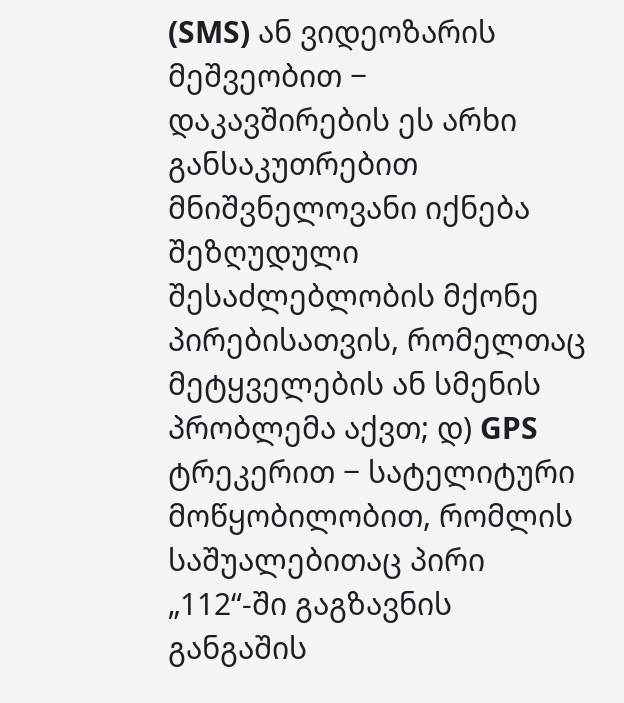(SMS) ან ვიდეოზარის მეშვეობით − დაკავშირების ეს არხი განსაკუთრებით მნიშვნელოვანი იქნება შეზღუდული შესაძლებლობის მქონე პირებისათვის, რომელთაც მეტყველების ან სმენის პრობლემა აქვთ; დ) GPS ტრეკერით − სატელიტური მოწყობილობით, რომლის საშუალებითაც პირი „112“-ში გაგზავნის განგაშის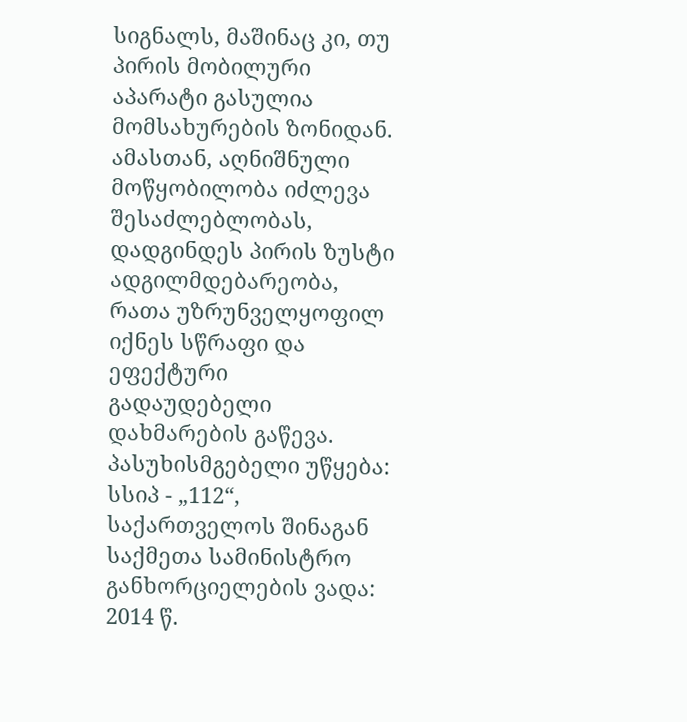სიგნალს, მაშინაც კი, თუ პირის მობილური აპარატი გასულია მომსახურების ზონიდან. ამასთან, აღნიშნული მოწყობილობა იძლევა შესაძლებლობას, დადგინდეს პირის ზუსტი ადგილმდებარეობა, რათა უზრუნველყოფილ იქნეს სწრაფი და ეფექტური გადაუდებელი დახმარების გაწევა. პასუხისმგებელი უწყება: სსიპ - „112“, საქართველოს შინაგან საქმეთა სამინისტრო განხორციელების ვადა: 2014 წ.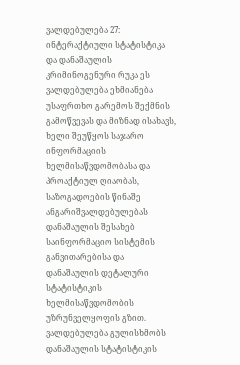ვალდებულება 27: ინტერაქტიული სტატისტიკა და დანაშაულის კრიმინოგენური რუკა ეს ვალდებულება ეხმიანება უსაფრთხო გარემოს შექმნის გამოწვევას და მიზნად ისახავს, ხელი შეუწყოს საჯარო ინფორმაციის ხელმისაწვდომობასა და პროაქტიულ ღიაობას, საზოგადოების წინაშე ანგარიშვალდებულებას დანაშაულის შესახებ საინფორმაციო სისტემის განვითარებისა და დანაშაულის დეტალური სტატისტიკის ხელმისაწვდომობის უზრუნველყოფის გზით. ვალდებულება გულისხმობს დანაშაულის სტატისტიკის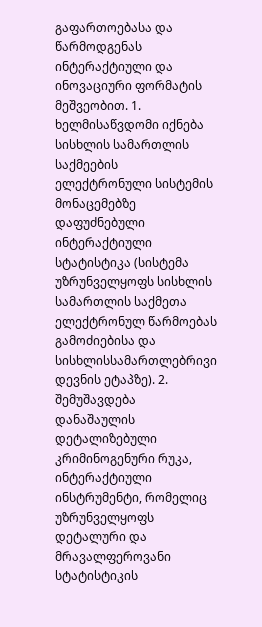გაფართოებასა და წარმოდგენას ინტერაქტიული და ინოვაციური ფორმატის მეშვეობით. 1. ხელმისაწვდომი იქნება სისხლის სამართლის საქმეების ელექტრონული სისტემის მონაცემებზე დაფუძნებული ინტერაქტიული სტატისტიკა (სისტემა უზრუნველყოფს სისხლის სამართლის საქმეთა ელექტრონულ წარმოებას გამოძიებისა და სისხლისსამართლებრივი დევნის ეტაპზე). 2. შემუშავდება დანაშაულის დეტალიზებული კრიმინოგენური რუკა, ინტერაქტიული ინსტრუმენტი, რომელიც უზრუნველყოფს დეტალური და მრავალფეროვანი სტატისტიკის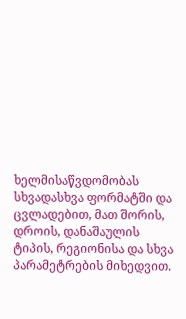ხელმისაწვდომობას სხვადასხვა ფორმატში და ცვლადებით, მათ შორის, დროის, დანაშაულის ტიპის, რეგიონისა და სხვა პარამეტრების მიხედვით.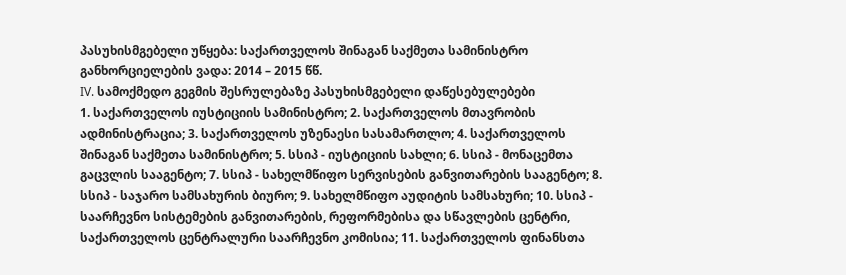პასუხისმგებელი უწყება: საქართველოს შინაგან საქმეთა სამინისტრო განხორციელების ვადა: 2014 – 2015 წწ.
IV. სამოქმედო გეგმის შესრულებაზე პასუხისმგებელი დაწესებულებები
1. საქართველოს იუსტიციის სამინისტრო; 2. საქართველოს მთავრობის ადმინისტრაცია; 3. საქართველოს უზენაესი სასამართლო; 4. საქართველოს შინაგან საქმეთა სამინისტრო; 5. სსიპ - იუსტიციის სახლი; 6. სსიპ - მონაცემთა გაცვლის სააგენტო; 7. სსიპ - სახელმწიფო სერვისების განვითარების სააგენტო; 8. სსიპ - საჯარო სამსახურის ბიურო; 9. სახელმწიფო აუდიტის სამსახური; 10. სსიპ - საარჩევნო სისტემების განვითარების, რეფორმებისა და სწავლების ცენტრი, საქართველოს ცენტრალური საარჩევნო კომისია; 11. საქართველოს ფინანსთა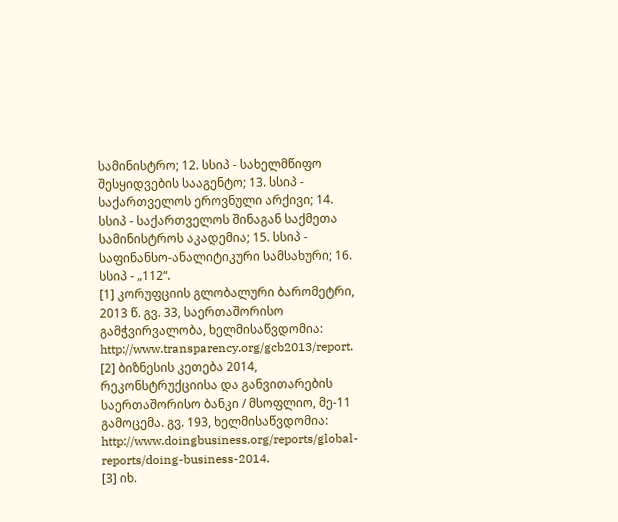სამინისტრო; 12. სსიპ - სახელმწიფო შესყიდვების სააგენტო; 13. სსიპ - საქართველოს ეროვნული არქივი; 14. სსიპ - საქართველოს შინაგან საქმეთა სამინისტროს აკადემია; 15. სსიპ - საფინანსო-ანალიტიკური სამსახური; 16. სსიპ - „112“.
[1] კორუფციის გლობალური ბარომეტრი, 2013 წ. გვ. 33, საერთაშორისო გამჭვირვალობა, ხელმისაწვდომია: http://www.transparency.org/gcb2013/report. [2] ბიზნესის კეთება 2014, რეკონსტრუქციისა და განვითარების საერთაშორისო ბანკი / მსოფლიო, მე-11 გამოცემა. გვ. 193, ხელმისაწვდომია: http://www.doingbusiness.org/reports/global-reports/doing-business-2014.
[3] იხ.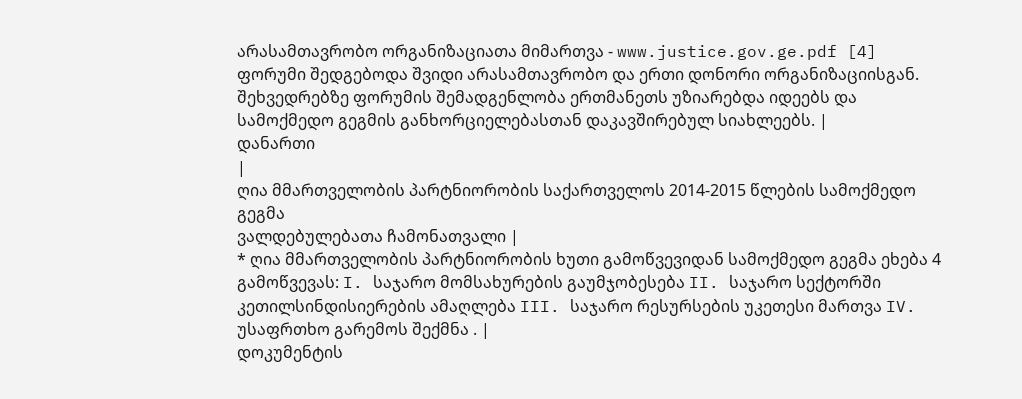არასამთავრობო ორგანიზაციათა მიმართვა - www.justice.gov.ge.pdf [4] ფორუმი შედგებოდა შვიდი არასამთავრობო და ერთი დონორი ორგანიზაციისგან. შეხვედრებზე ფორუმის შემადგენლობა ერთმანეთს უზიარებდა იდეებს და სამოქმედო გეგმის განხორციელებასთან დაკავშირებულ სიახლეებს. |
დანართი
|
ღია მმართველობის პარტნიორობის საქართველოს 2014-2015 წლების სამოქმედო გეგმა
ვალდებულებათა ჩამონათვალი |
* ღია მმართველობის პარტნიორობის ხუთი გამოწვევიდან სამოქმედო გეგმა ეხება 4 გამოწვევას: I. საჯარო მომსახურების გაუმჯობესება II. საჯარო სექტორში კეთილსინდისიერების ამაღლება III. საჯარო რესურსების უკეთესი მართვა IV. უსაფრთხო გარემოს შექმნა . |
დოკუმენტის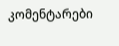კომენტარები